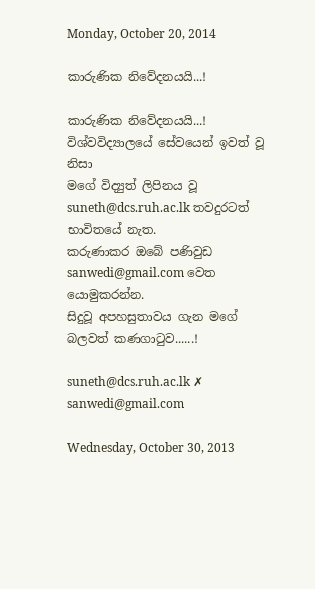Monday, October 20, 2014

කාරුණික නිවේදනයයි...!

කාරුණික නිවේදනයයි...!
විශ්වවිද්‍යාලයේ සේවයෙන් ඉවත් වූ නිසා
මගේ විද්‍යුත් ලිපිනය වූ
suneth@dcs.ruh.ac.lk තවදුරටත් භාවිතයේ නැත.
කරුණාකර ඔබේ පණිවුඩ
sanwedi@gmail.com වෙත යොමුකරන්න.
සිදුවූ අපහසුතාවය ගැන මගේ බලවත් කණගාටුව......!

suneth@dcs.ruh.ac.lk ✗  sanwedi@gmail.com

Wednesday, October 30, 2013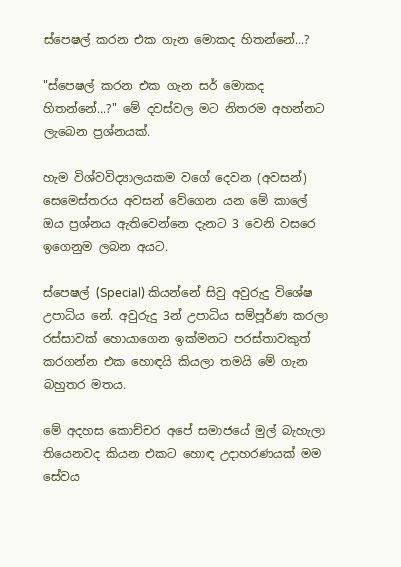ස්පෙෂල් කරන එක ගැන මොකද හිතන්නේ...?

"ස්පෙෂල් කරන එක ගැන සර් මොකද හිතන්නේ...?" මේ දවස්වල මට නිතරම අහන්නට ලැබෙන ප්‍රශ්නයක්.

හැම විශ්වවිද්‍යාලයකම වගේ දෙවන (අවසන්) සෙමෙස්තරය අවසන් වේගෙන යන මේ කාලේ ඔය ප්‍රශ්නය ඇතිවෙන්නෙ දැනට 3 වෙනි වසරෙ ඉගෙනුම ලබන අයට.

ස්පෙෂල් (Special) කියන්නේ සිවු අවුරුදු විශේෂ උපාධිය නේ. අවුරුදු 3න් උපාධිය සම්පූර්ණ කරලා රස්සාවක් හොයාගෙන ඉක්මනට පරස්තාවකුත් කරගන්න එක හොඳයි කියලා තමයි මේ ගැන බහුතර මතය.

මේ අදහස කොච්චර අපේ සමාජයේ මුල් බැහැලා තියෙනවද කියන එකට හොඳ උදාහරණයක් මම සේවය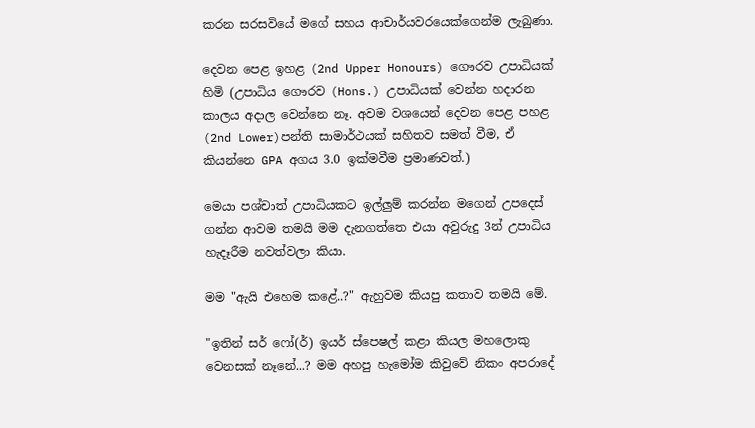කරන සරසවියේ මගේ සහය ආචාර්යවරයෙක්ගෙන්ම ලැබුණා.

දෙවන පෙළ ඉහළ (2nd Upper Honours) ගෞරව උපාධියක් හිමි (උපාධිය ගෞරව (Hons.) උපාධියක් වෙන්න හදාරන කාලය අදාල වෙන්නෙ නෑ. අවම වශයෙන් දෙවන පෙළ පහළ (2nd Lower)පන්ති සාමාර්ථයක් සහිතව සමත් වීම, ඒ කියන්නෙ GPA අගය 3.0 ඉක්මවීම ප්‍රමාණවත්.)

මෙයා පශ්චාත් උපාධියකට ඉල්ලුම් කරන්න මගෙන් උපදෙස් ගන්න ආවම තමයි මම දැනගත්තෙ එයා අවුරුදු 3න් උපාධිය හැදෑරීම නවත්වලා කියා.

මම "ඇයි එහෙම කළේ..?" ඇහුවම කියපු කතාව තමයි මේ.

"ඉතින් සර් ෆෝ(ර්) ඉයර් ස්පෙෂල් කළා කියල මහලොකු වෙනසක් නෑනේ...? මම අහපු හැමෝම කිවුවේ නිකං අපරාදේ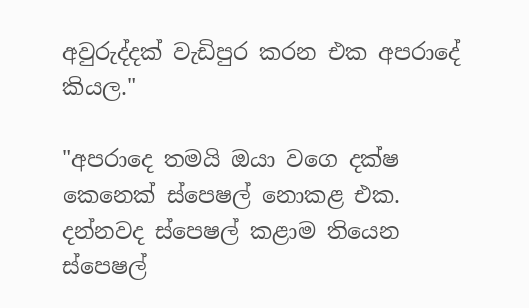අවුරුද්දක් වැඩිපුර කරන එක අපරාදේ කියල."

"අපරාදෙ තමයි ඔයා වගෙ දක්ෂ කෙනෙක් ස්පෙෂල් නොකළ එක. දන්නවද ස්පෙෂල් කළාම තියෙන ස්පෙෂල්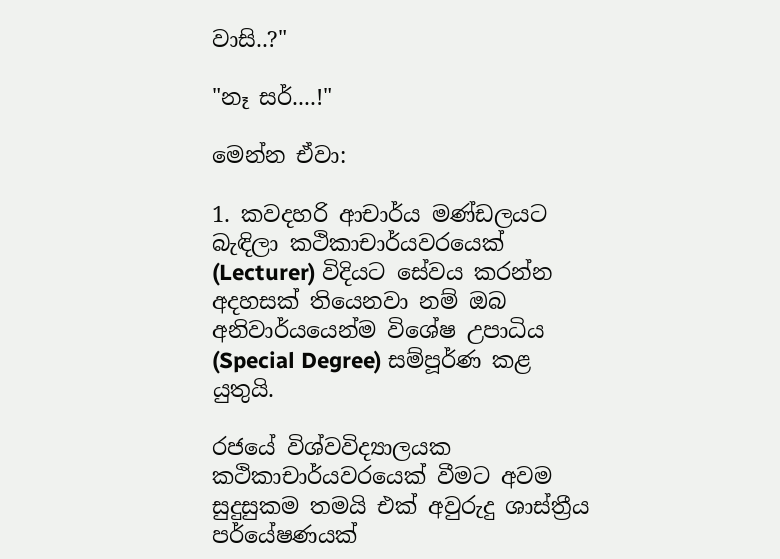වාසි..?"

"නෑ සර්....!"

මෙන්න ඒවා:

1. කවදහරි ආචාර්ය මණ්ඩලයට බැඳිලා කථිකාචාර්යවරයෙක් (Lecturer) විදියට සේවය කරන්න අදහසක් තියෙනවා නම් ඔබ අනිවාර්යයෙන්ම විශේෂ උපාධිය (Special Degree) සම්පූර්ණ කළ යුතුයි.

රජයේ විශ්වවිද්‍යාලයක කථිකාචාර්යවරයෙක් වීමට අවම සුදුසුකම තමයි එක් අවුරුදු ශාස්ත්‍රීය පර්යේෂණයක්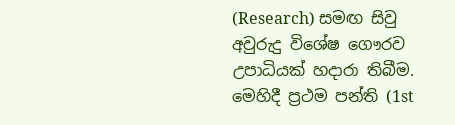(Research) සමඟ සිවු අවුරුදු විශේෂ ගෞරව උපාධියක් හදාරා තිබීම. මෙහිදී ප්‍රථම පන්ති (1st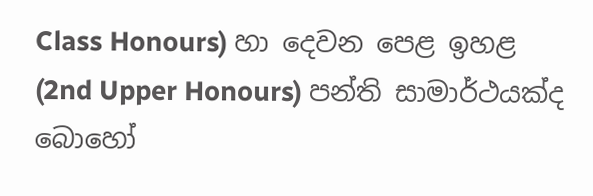Class Honours) හා දෙවන පෙළ ඉහළ (2nd Upper Honours) පන්ති සාමාර්ථයක්ද බොහෝ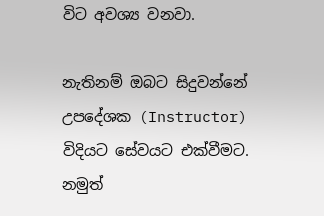විට අවශ්‍ය වනවා.

නැතිනම් ඔබට සිදුවන්නේ උපදේශක (Instructor) විදියට සේවයට එක්වීමට. නමුත්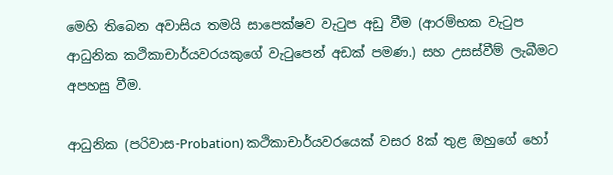මෙහි තිබෙන අවාසිය තමයි සාපෙක්ෂව වැටුප අඩු වීම (ආරම්භක වැටුප ආධුනික කථිකාචාර්යවරයකුගේ වැටුපෙන් අඩක් පමණ.) සහ උසස්වීම් ලැබීමට අපහසු වීම.

ආධුනික (පරිවාස-Probation) කථිකාචාර්යවරයෙක් වසර 8ක් තුළ ඔහුගේ හෝ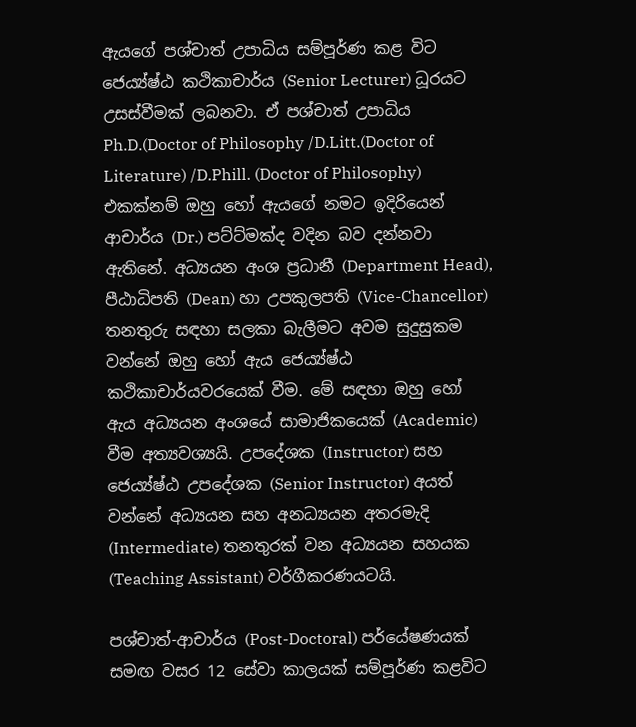ඇයගේ පශ්චාත් උපාධිය සම්පූර්ණ කළ විට ජෙය්‍ය්ෂ්ඨ කථිකාචාර්ය (Senior Lecturer) ධූරයට උසස්වීමක් ලබනවා. ඒ පශ්චාත් උපාධිය Ph.D.(Doctor of Philosophy /D.Litt.(Doctor of Literature) /D.Phill. (Doctor of Philosophy) එකක්නම් ඔහු හෝ ඇයගේ නමට ඉදිරියෙන් ආචාර්ය (Dr.) පට්ට්මක්ද වදින බව දන්නවා ඇතිනේ. අධ්‍යයන අංශ ප්‍රධානී (Department Head), පීඨාධිපති (Dean) හා උපකුලපති (Vice-Chancellor) තනතුරු සඳහා සලකා බැලීමට අවම සුදුසුකම වන්නේ ඔහු හෝ ඇය ජෙය්‍ය්ෂ්ඨ කථිකාචාර්යවරයෙක් වීම. මේ සඳහා ඔහු හෝ ඇය අධ්‍යයන අංශයේ සාමාජිකයෙක් (Academic) වීම අත්‍යවශ්‍යයි. උපදේශක (Instructor) සහ ජෙය්‍ය්ෂ්ඨ උපදේශක (Senior Instructor) අයත් වන්නේ අධ්‍යයන සහ අනධ්‍යයන අතරමැදි (Intermediate) තනතුරක් වන අධ්‍යයන සහයක (Teaching Assistant) වර්ගීකරණයටයි.

පශ්චාත්-ආචාර්ය (Post-Doctoral) පර්යේෂණයක් සමඟ වසර 12 සේවා කාලයක් සම්පූර්ණ කළවිට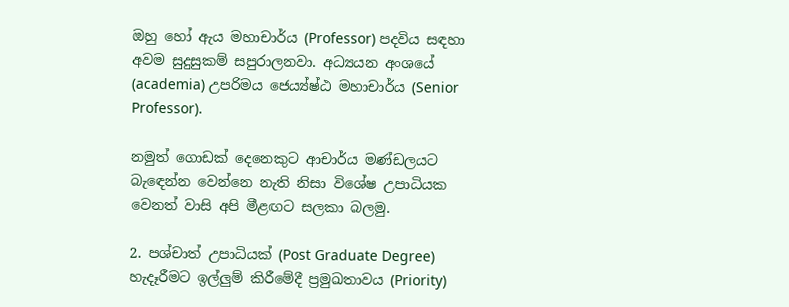ඔහු හෝ ඇය මහාචාර්ය (Professor) පදවිය සඳහා අවම සුදුසුකම් සපුරාලනවා. අධ්‍යයන අංශයේ (academia) උපරිමය ජෙය්‍ය්ෂ්ඨ මහාචාර්ය (Senior Professor).

නමුත් ගොඩක් දෙනෙකුට ආචාර්ය මණ්ඩලයට බැඳෙන්න වෙන්නෙ නැති නිසා විශේෂ උපාධියක වෙනත් වාසි අපි මීළඟට සලකා බලමු.

2. පශ්චාත් උපාධියක් (Post Graduate Degree) හැදෑරීමට ඉල්ලුම් කිරීමේදී ප්‍රමුඛතාවය (Priority)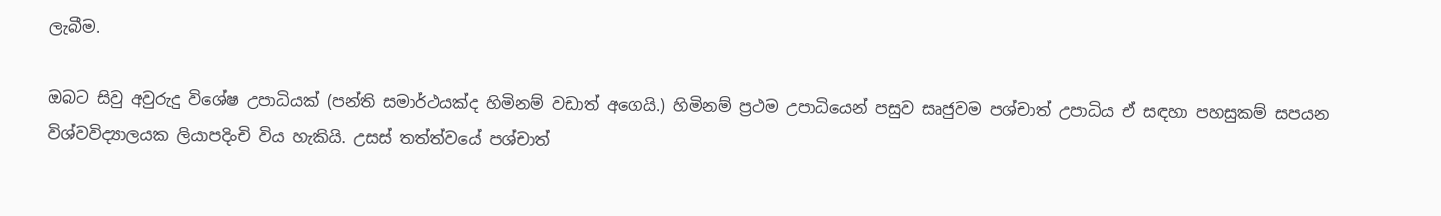ලැබීම.

ඔබට සිවු අවුරුදු විශේෂ උපාධියක් (පන්ති සමාර්ථයක්ද හිමිනම් වඩාත් අගෙයි.) හිමිනම් ප්‍රථම උපාධියෙන් පසුව සෘජුවම පශ්චාත් උපාධිය ඒ සඳහා පහසුකම් සපයන විශ්වවිද්‍යාලයක ලියාපදිංචි විය හැකියි. උසස් තත්ත්වයේ පශ්චාත්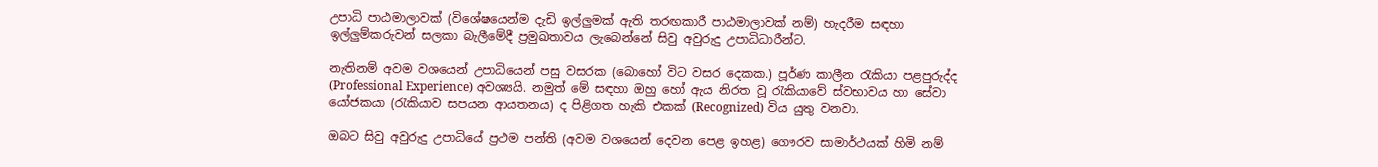උපාධි පාඨමාලාවක් (විශේෂයෙන්ම දැඩි ඉල්ලුමක් ඇති තරඟකාරී පාඨමාලාවක් නම්) හැදරීම සඳහා ඉල්ලුම්කරුවන් සලකා බැලීමේදී ප්‍රමුඛතාවය ලැබෙන්නේ සිවු අවුරුදු උපාධිධාරීන්ට.

නැතිනම් අවම වශයෙන් උපාධියෙන් පසු වසරක (බොහෝ විට වසර දෙකක.) පූර්ණ කාලීන රැකියා පළපුරුද්ද (Professional Experience) අවශ්‍යයි. නමුත් මේ සඳහා ඔහු හෝ ඇය නිරත වූ රැකියාවේ ස්වභාවය හා සේවා යෝජකයා (රැකියාව සපයන ආයතනය) ද පිළිගත හැකි එකක් (Recognized) විය යුතු වනවා.

ඔබට සිවු අවුරුදු උපාධියේ ප්‍රථම පන්ති (අවම වශයෙන් දෙවන පෙළ ඉහළ) ගෞරව සාමාර්ථයක් හිමි නම්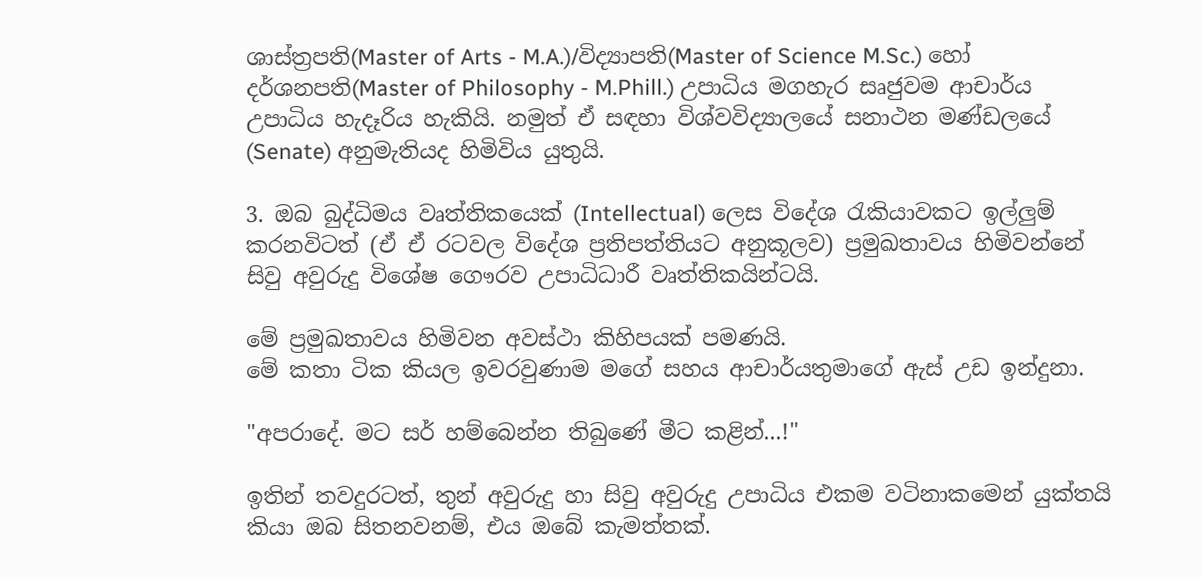ශාස්ත්‍රපති(Master of Arts - M.A.)/විද්‍යාපති(Master of Science M.Sc.) හෝ දර්ශනපති(Master of Philosophy - M.Phill.) උපාධිය මගහැර සෘජුවම ආචාර්ය උපාධිය හැදෑරිය හැකියි. නමුත් ඒ සඳහා විශ්වවිද්‍යාලයේ සනාථන මණ්ඩලයේ (Senate) අනුමැතියද හිමිවිය යුතුයි.

3. ඔබ බුද්ධිමය වෘත්තිකයෙක් (Intellectual) ලෙස විදේශ රැකියාවකට ඉල්ලුම් කරනවිටත් (ඒ ඒ රටවල විදේශ ප්‍රතිපත්තියට අනුකූලව) ප්‍රමුඛතාවය හිමිවන්නේ සිවු අවුරුදු විශේෂ ගෞරව උපාධිධාරී වෘත්තිකයින්ටයි.

මේ ප්‍රමුඛතාවය හිමිවන අවස්ථා කිහිපයක් පමණයි.
මේ කතා ටික කියල ඉවරවුණාම මගේ සහය ආචාර්යතුමාගේ ඇස් උඩ ඉන්දුනා.

"අපරාදේ. මට සර් හම්බෙන්න තිබුණේ මීට කළින්...!"

ඉතින් තවදුරටත්, තුන් අවුරුදු හා සිවු අවුරුදු උපාධිය එකම වටිනාකමෙන් යුක්තයි කියා ඔබ සිතනවනම්, එය ඔබේ කැමත්තක්.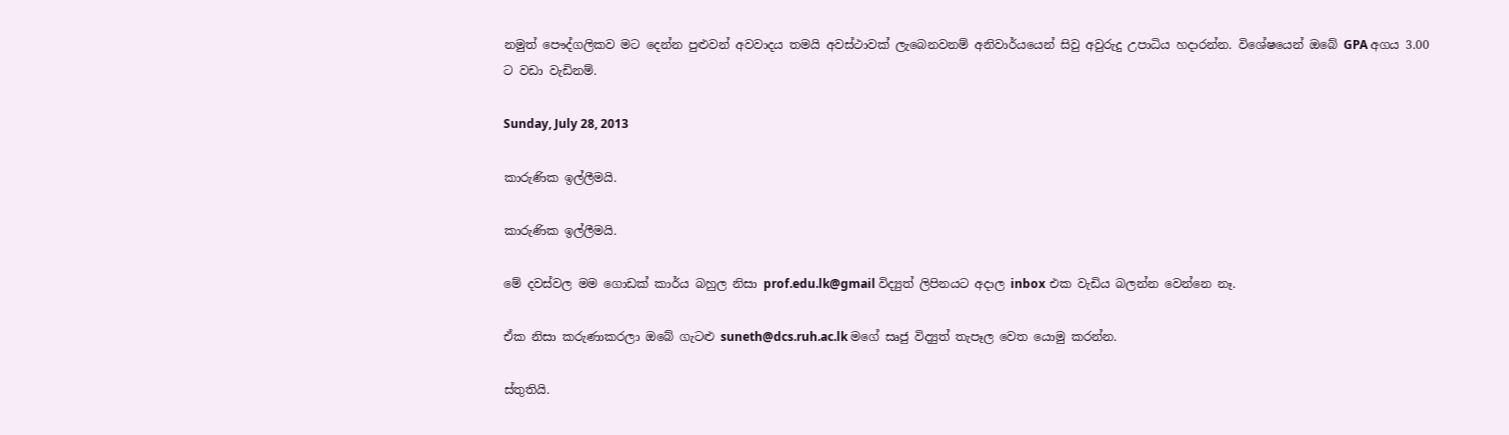නමුත් පෞද්ගලිකව මට දෙන්න පුළුවන් අවවාදය තමයි අවස්ථාවක් ලැබෙනවනම් අනිවාර්යයෙන් සිවු අවුරුදු උපාධිය හදාරන්න. විශේෂයෙන් ඔබේ GPA අගය 3.00 ට වඩා වැඩිනම්.

Sunday, July 28, 2013

කාරුණික ඉල්ලීමයි.

කාරුණික ඉල්ලීමයි.

මේ දවස්වල මම ගොඩක් කාර්ය බහුල නිසා prof.edu.lk@gmail විද්‍යුත් ලිපිනයට අදාල inbox එක වැඩිය බලන්න වෙන්නෙ නෑ.

ඒක නිසා කරුණාකරලා ඔබේ ගැටළු suneth@dcs.ruh.ac.lk මගේ සෘජු විද්‍යුත් තැපෑල වෙත යොමු කරන්න.

ස්තුතියි.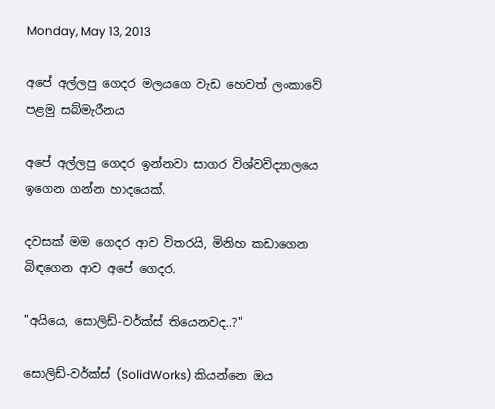Monday, May 13, 2013

අපේ අල්ලපු ගෙදර මලයගෙ වැඩ හෙවත් ලංකාවේ පළමු සබ්මැරීනය

අපේ අල්ලපු ගෙදර ඉන්නවා සාගර විශ්වවිද්‍යාලයෙ ඉගෙන ගන්න හාදයෙක්.

දවසක් මම ගෙදර ආව විතරයි, මිනිහ කඩාගෙන බිඳගෙන ආව අපේ ගෙදර.

"අයියෙ, සොලිඩ්-වර්ක්ස් තියෙනවද..?"

සොලිඩ්-වර්ක්ස් (SolidWorks) කියන්නෙ ඔය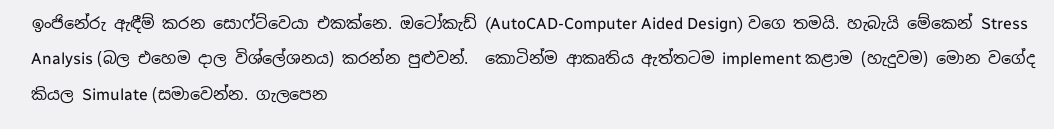ඉංජිනේරු ඇඳීම් කරන සොෆ්ට්වෙයා එකක්නෙ. ඔටෝකැඩ් (AutoCAD-Computer Aided Design) වගෙ තමයි. හැබැයි මේකෙන් Stress Analysis (බල එහෙම දාල විශ්ලේශනය) කරන්න පුළුවන්.  කොටින්ම ආකෘතිය ඇත්තටම implement කළාම (හැදුවම) මොන වගේද කියල Simulate (සමාවෙන්න. ගැලපෙන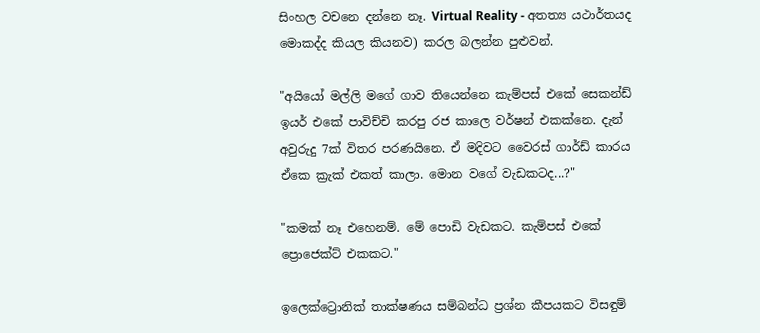සිංහල වචනෙ දන්නෙ නෑ. Virtual Reality - අතත්‍ය යථාර්තයද මොකද්ද කියල කියනව) කරල බලන්න පුළුවන්.

"අයියෝ මල්ලි මගේ ගාව තියෙන්නෙ කැම්පස් එකේ සෙකන්ඩ් ඉයර් එකේ පාවිච්චි කරපු රජ කාලෙ වර්ෂන් එකක්නෙ. දැන් අවුරුදු 7ක් විතර පරණයිනෙ. ඒ මදිවට වෛරස් ගාර්ඩ් කාරය ඒකෙ ක්‍රැක් එකත් කාලා. මොන වගේ වැඩකටද...?"

"කමක් නෑ එහෙනම්. මේ පොඩි වැඩකට. කැම්පස් එකේ ප්‍රොජෙක්ට් එකකට."

ඉලෙක්ට්‍රොනික් තාක්ෂණය සම්බන්ධ ප්‍රශ්න කීපයකට විසඳුම්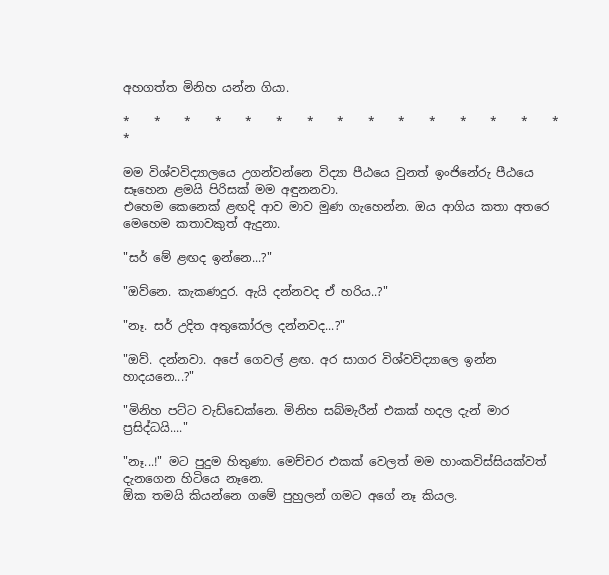අහගත්ත මිනිහ යන්න ගියා.

*    *    *    *    *    *    *    *    *    *    *    *    *    *    *    *

මම විශ්වවිද්‍යාලයෙ උගන්වන්නෙ විද්‍යා පීඨයෙ වුනත් ඉංජිනේරු පීඨයෙ සෑහෙන ළමයි පිරිසක් මම අඳුනනවා.
එහෙම කෙනෙක් ළඟදි ආව මාව මුණ ගැහෙන්න. ඔය ආගිය කතා අතරෙ මෙහෙම කතාවකුත් ඇදුනා.

"සර් මේ ළඟද ඉන්නෙ...?"

"ඔව්නෙ. කැකණදුර. ඇයි දන්නවද ඒ හරිය..?"

"නෑ. සර් උදිත අතුකෝරල දන්නවද...?"

"ඔව්. දන්නවා. අපේ ගෙවල් ළඟ. අර සාගර විශ්වවිද්‍යාලෙ ඉන්න හාදයනෙ...?"

"මිනිහ පට්ට වැඩ්ඩෙක්නෙ. මිනිහ සබ්මැරීන් එකක් හදල දැන් මාර ප්‍රසිද්ධයි...."

"නෑ...!" මට පුදුම හිතුණා. මෙච්චර එකක් වෙලත් මම හාංකවිස්සියක්වත් දැනගෙන හිටියෙ නෑනෙ.
ඕක තමයි කියන්නෙ ගමේ පුහුලන් ගමට අගේ නෑ කියල.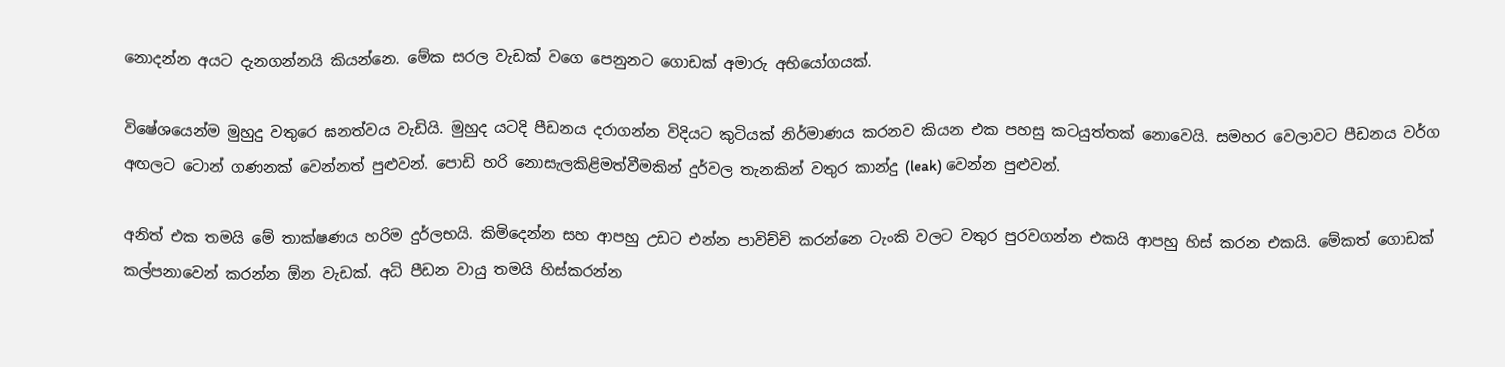නොදන්න අයට දැනගන්නයි කියන්නෙ. මේක සරල වැඩක් වගෙ පෙනුනට ගොඩක් අමාරු අභියෝගයක්.

විෂේශයෙන්ම මුහුදු වතුරෙ ඝනත්වය වැඩියි. මුහුද යටදි පීඩනය දරාගන්න විදියට කුටියක් නිර්මාණය කරනව කියන එක පහසු කටයුත්තක් නොවෙයි. සමහර වෙලාවට පීඩනය වර්ග අඟලට ටොන් ගණනක් වෙන්නත් පුළුවන්. පොඩි හරි නොසැලකිළිමත්වීමකින් දුර්වල තැනකින් වතුර කාන්දු (leak) වෙන්න පුළුවන්.

අනිත් එක තමයි මේ තාක්ෂණය හරිම දුර්ලභයි. කිමිදෙන්න සහ ආපහු උඩට එන්න පාවිච්චි කරන්නෙ ටැංකි වලට වතුර පුරවගන්න එකයි ආපහු හිස් කරන එකයි. මේකත් ගොඩක් කල්පනාවෙන් කරන්න ඕන වැඩක්. අධි පීඩන වායු තමයි හිස්කරන්න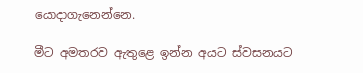යොදාගැනෙන්නෙ.

මීට අමතරව ඇතුළෙ ඉන්න අයට ස්වසනයට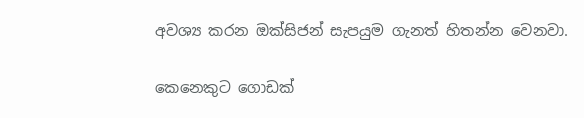අවශ්‍ය කරන ඔක්සිජන් සැපයුම ගැනත් හිතන්න වෙනවා.

කෙනෙකුට ගොඩක්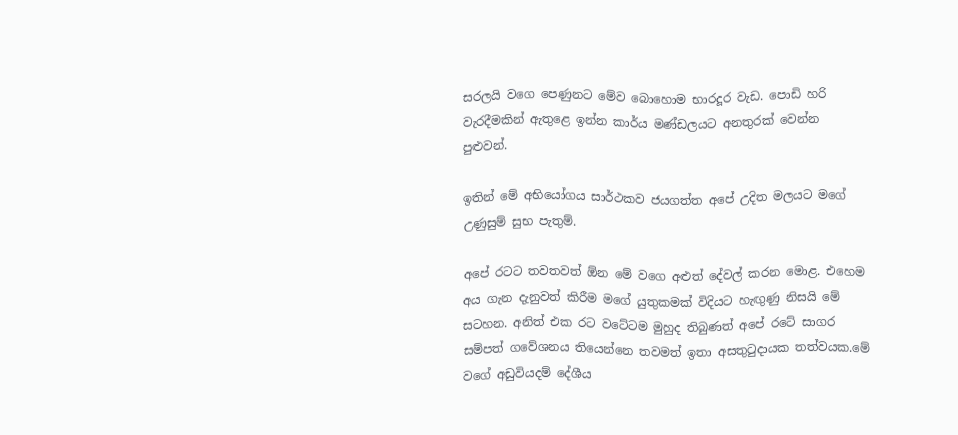සරලයි වගෙ පෙණුනට මේව බොහොම භාරදූර වැඩ. පොඩි හරි වැරදීමකින් ඇතුළෙ ඉන්න කාර්ය මණ්ඩලයට අනතුරක් වෙන්න පුළුවන්.

ඉතින් මේ අභියෝගය සාර්ථකව ජයගත්ත අපේ උදිත මලයට මගේ උණුසුම් සුභ පැතුම්.

අපේ රටට තවතවත් ඕන මේ වගෙ අළුත් දේවල් කරන මොළ. එහෙම අය ගැන දැනුවත් කිරීම මගේ යුතුකමක් විදියට හැඟුණු නිසයි මේ සටහන. අනිත් එක රට වටේටම මුහුද තිබුණත් අපේ රටේ සාගර සම්පත් ගවේශනය තියෙන්නෙ තවමත් ඉතා අසතුටුදායක තත්වයක.මේ වගේ අඩුවියදම් දේශීය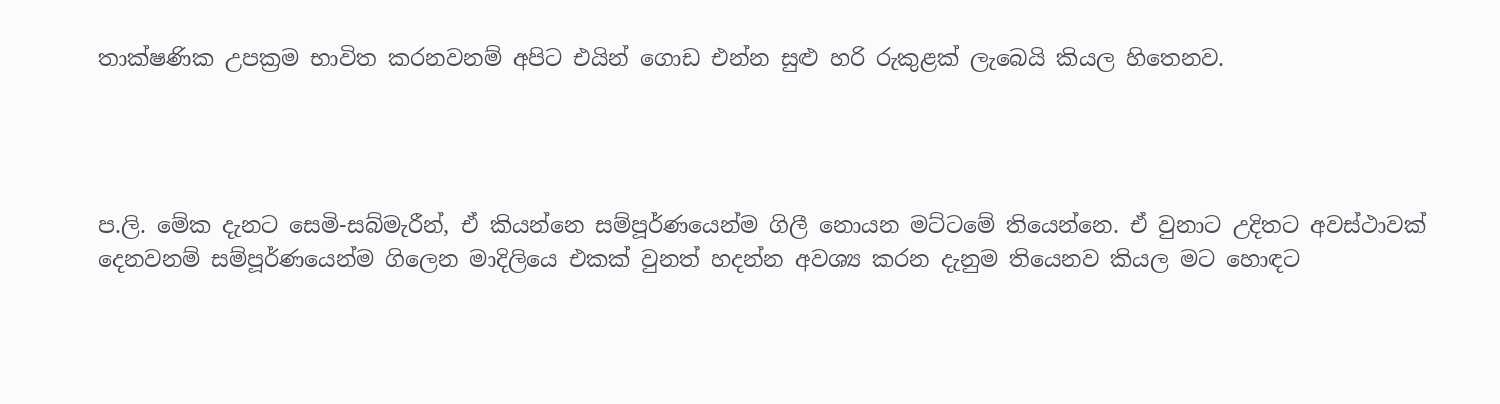තාක්ෂණික උපක්‍රම භාවිත කරනවනම් අපිට එයින් ගොඩ එන්න සුළු හරි රුකුළක් ලැබෙයි කියල හිතෙනව.




ප.ලි. මේක දැනට සෙමි-සබ්මැරීන්, ඒ කියන්නෙ සම්පූර්ණයෙන්ම ගිලී නොයන මට්ටමේ තියෙන්නෙ. ඒ වුනාට උදිතට අවස්ථාවක් දෙනවනම් සම්පූර්ණයෙන්ම ගිලෙන මාදිලියෙ එකක් වුනත් හදන්න අවශ්‍ය කරන දැනුම තියෙනව කියල මට හොඳට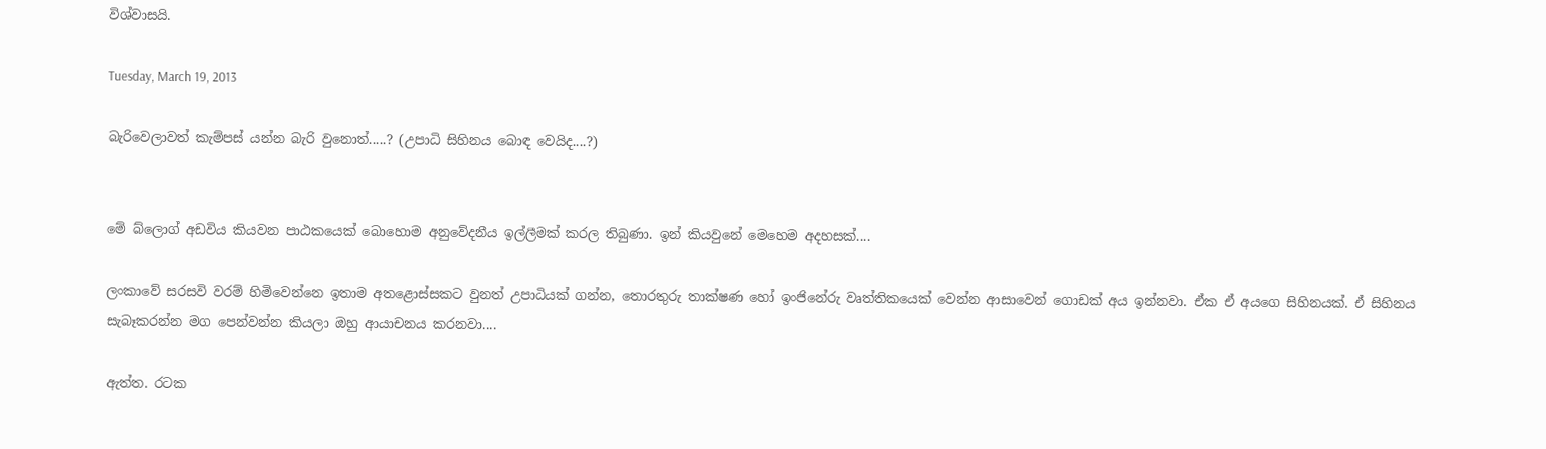විශ්වාසයි.

Tuesday, March 19, 2013

බැරිවෙලාවත් කැම්පස් යන්න බැරි වුනොත්.....? (උපාධි සිහිනය බොඳ වෙයිද....?)


මේ බ්ලොග් අඩවිය කියවන පාඨකයෙක් බොහොම අනුවේදනීය ඉල්ලීමක් කරල තිබුණා. ඉන් කියවුනේ මෙහෙම අදහසක්....

ලංකාවේ සරසවි වරම් හිමිවෙන්නෙ ඉතාම අතළොස්සකට වුනත් උපාධියක් ගන්න, තොරතුරු තාක්ෂණ හෝ ඉංජිනේරු වෘත්තිකයෙක් වෙන්න ආසාවෙන් ගොඩක් අය ඉන්නවා. ඒක ඒ අයගෙ සිහිනයක්. ඒ සිහිනය සැබෑකරන්න මග පෙන්වන්න කියලා ඔහු ආයාචනය කරනවා....

ඇත්ත. රටක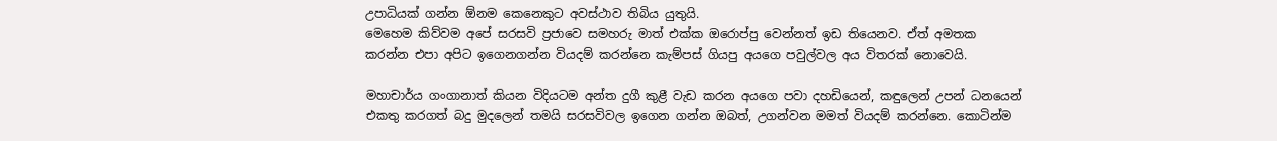උපාධියක් ගන්න ඕනම කෙනෙකුට අවස්ථාව තිබිය යුතුයි.
මෙහෙම කිව්වම අපේ සරසවි ප්‍රජාවෙ සමහරු මාත් එක්ක ඔරොප්පු වෙන්නත් ඉඩ තියෙනව. ඒත් අමතක කරන්න එපා අපිට ඉගෙනගන්න වියදම් කරන්නෙ කැම්පස් ගියපු අයගෙ පවුල්වල අය විතරක් නොවෙයි.

මහාචාර්ය ගංගානාත් කියන විදියටම අන්ත දුගී කුළී වැඩ කරන අයගෙ පවා දහඩියෙන්, කඳුලෙන් උපන් ධනයෙන් එකතු කරගත් බදු මුදලෙන් තමයි සරසවිවල ඉගෙන ගන්න ඔබත්, උගන්වන මමත් වියදම් කරන්නෙ. කොටින්ම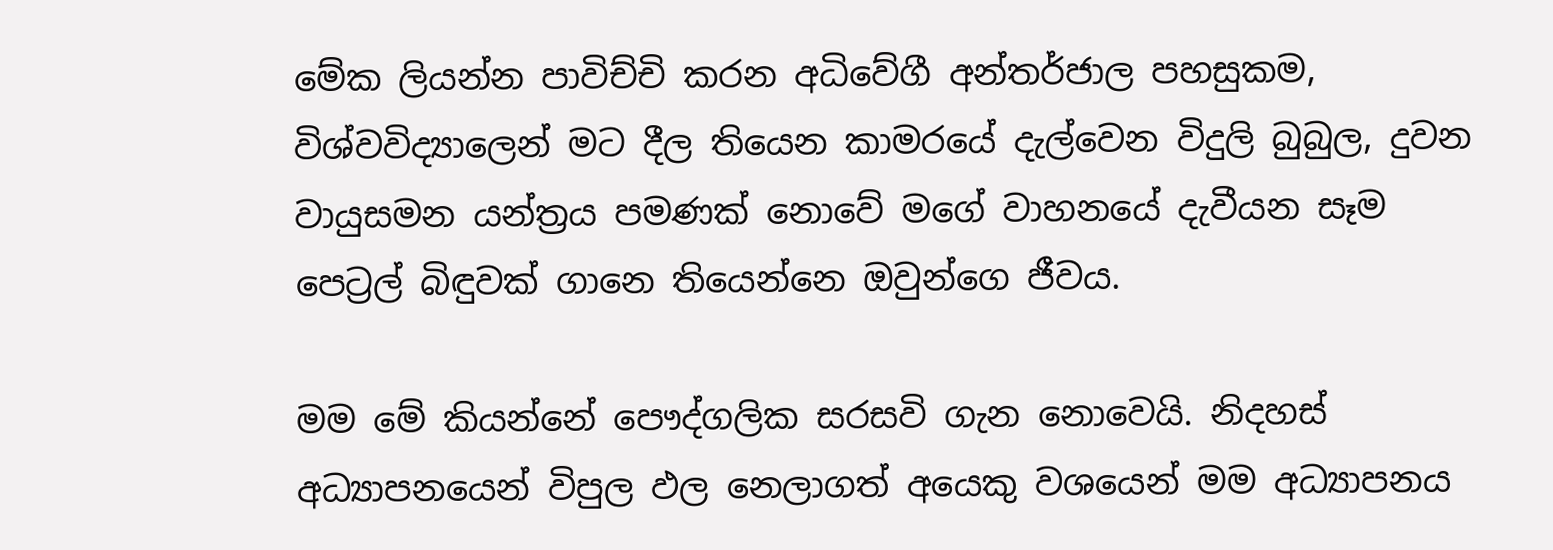මේක ලියන්න පාවිච්චි කරන අධිවේගී අන්තර්ජාල පහසුකම, විශ්වවිද්‍යාලෙන් මට දීල තියෙන කාමරයේ දැල්වෙන විදුලි බුබුල, දුවන වායුසමන යන්ත්‍රය පමණක් නොවේ මගේ වාහනයේ දැවීයන සෑම පෙට්‍රල් බිඳුවක් ගානෙ තියෙන්නෙ ඔවුන්ගෙ ජීවය.

මම මේ කියන්නේ පෞද්ගලික සරසවි ගැන නොවෙයි. නිදහස් අධ්‍යාපනයෙන් විපුල ඵල නෙලාගත් අයෙකු වශයෙන් මම අධ්‍යාපනය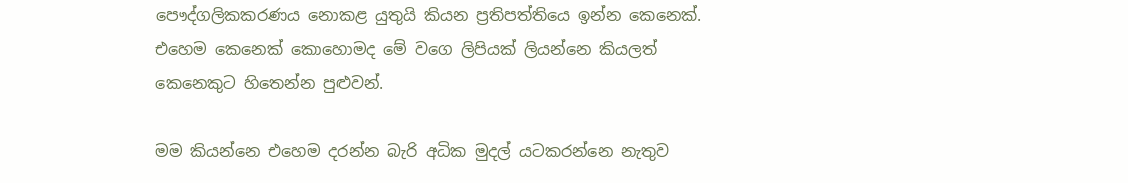පෞද්ගලිකකරණය නොකළ යුතුයි කියන ප්‍රතිපත්තියෙ ඉන්න කෙනෙක්. එහෙම කෙනෙක් කොහොමද මේ වගෙ ලිපියක් ලියන්නෙ කියලත් කෙනෙකුට හිතෙන්න පුළුවන්.

මම කියන්නෙ එහෙම දරන්න බැරි අධික මුදල් යටකරන්නෙ නැතුව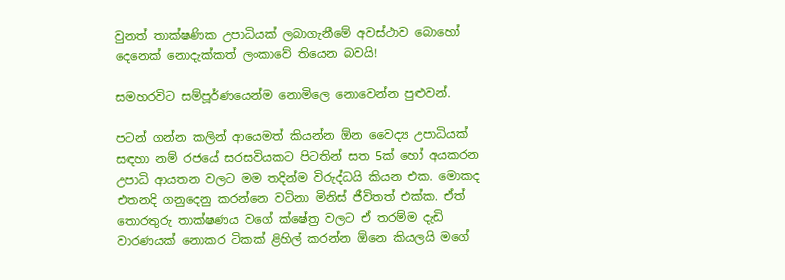වුනත් තාක්ෂණික උපාධියක් ලබාගැනීමේ අවස්ථාව බොහෝ දෙනෙක් නොදැක්කත් ලංකාවේ තියෙන බවයි!

සමහරවිට සම්පූර්ණයෙන්ම නොමිලෙ නොවෙන්න පුළුවන්.

පටන් ගන්න කලින් ආයෙමත් කියන්න ඕන වෛද්‍ය උපාධියක් සඳහා නම් රජයේ සරසවියකට පිටතින් සත 5ක් හෝ අයකරන උපාධි ආයතන වලට මම තදින්ම විරුද්ධයි කියන එක. මොකද එතනදි ගනුදෙනු කරන්නෙ වටිනා මිනිස් ජීවිතත් එක්ක. ඒත් තොරතුරු තාක්ෂණය වගේ ක්ෂේත්‍ර වලට ඒ තරම්ම දැඩි වාරණයක් නොකර ටිකක් ළිහිල් කරන්න ඕනෙ කියලයි මගේ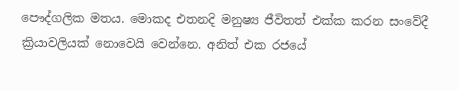පෞද්ගලික මතය. මොකද එතනදි මනුෂ්‍ය ජීවිතත් එක්ක කරන සංවේදී ක්‍රියාවලියක් නොවෙයි වෙන්නෙ. අනිත් එක රජයේ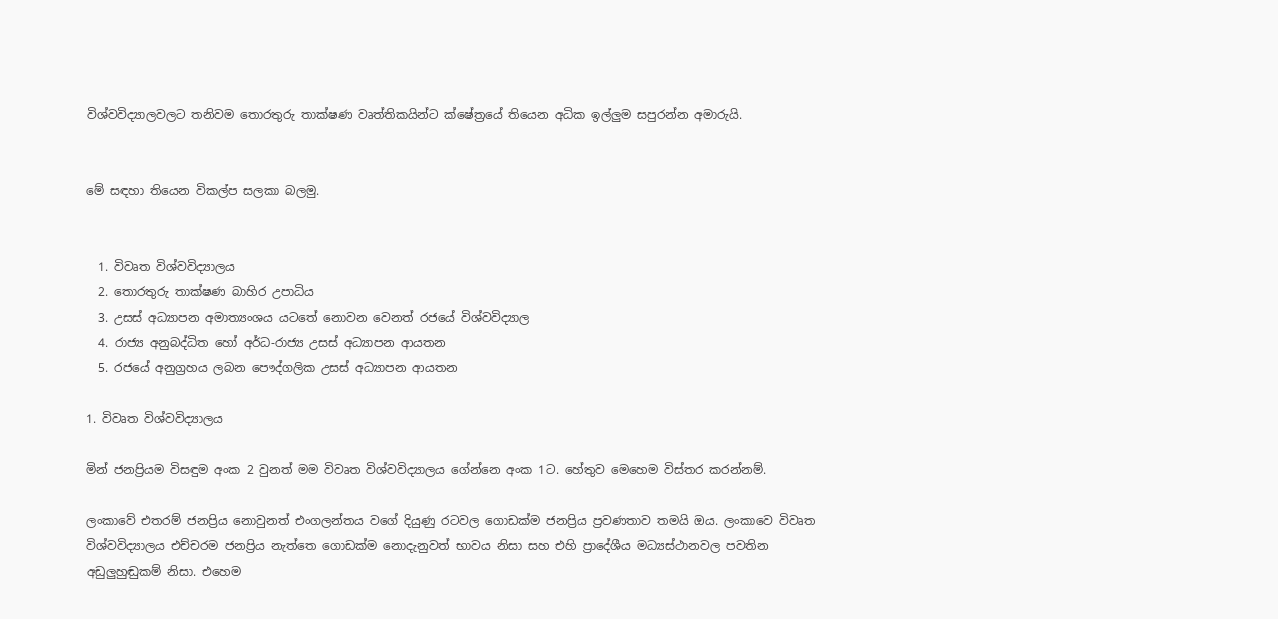විශ්වවිද්‍යාලවලට තනිවම තොරතුරු තාක්ෂණ වෘත්තිකයින්ට ක්ෂේත්‍රයේ තියෙන අධික ඉල්ලුම සපුරන්න අමාරුයි.


මේ සඳහා තියෙන විකල්ප සලකා බලමු.


  1. විවෘත විශ්වවිද්‍යාලය
  2. තොරතුරු තාක්ෂණ බාහිර උපාධිය
  3. උසස් අධ්‍යාපන අමාත්‍යංශය යටතේ නොවන වෙනත් රජයේ විශ්වවිද්‍යාල
  4. රාජ්‍ය අනුබද්ධිත හෝ අර්ධ-රාජ්‍ය උසස් අධ්‍යාපන ආයතන
  5. රජයේ අනුග්‍රහය ලබන පෞද්ගලික උසස් අධ්‍යාපන ආයතන

1. විවෘත විශ්වවිද්‍යාලය

මින් ජනප්‍රියම විසඳුම අංක 2 වුනත් මම විවෘත විශ්වවිද්‍යාලය ගේන්නෙ අංක 1ට. හේතුව මෙහෙම විස්තර කරන්නම්.

ලංකාවේ එතරම් ජනප්‍රිය නොවුනත් එංගලන්තය වගේ දියුණු රටවල ගොඩක්ම ජනප්‍රිය ප්‍රවණතාව තමයි ඔය. ලංකාවෙ විවෘත විශ්වවිද්‍යාලය එච්චරම ජනප්‍රිය නැත්තෙ ගොඩක්ම නොදැනුවත් භාවය නිසා සහ එහි ප්‍රාදේශීය මධ්‍යස්ථානවල පවතින අඩුලුහුඬුකම් නිසා. එහෙම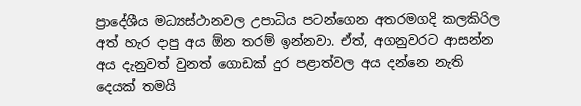ප්‍රාදේශීය මධ්‍යස්ථානවල උපාධිය පටන්ගෙන අතරමගදි කලකිරිල අත් හැර දාපු අය ඕන තරම් ඉන්නවා. ඒත්, අගනුවරට ආසන්න අය දැනුවත් වුනත් ගොඩක් දුර පළාත්වල අය දන්නෙ නැති දෙයක් තමයි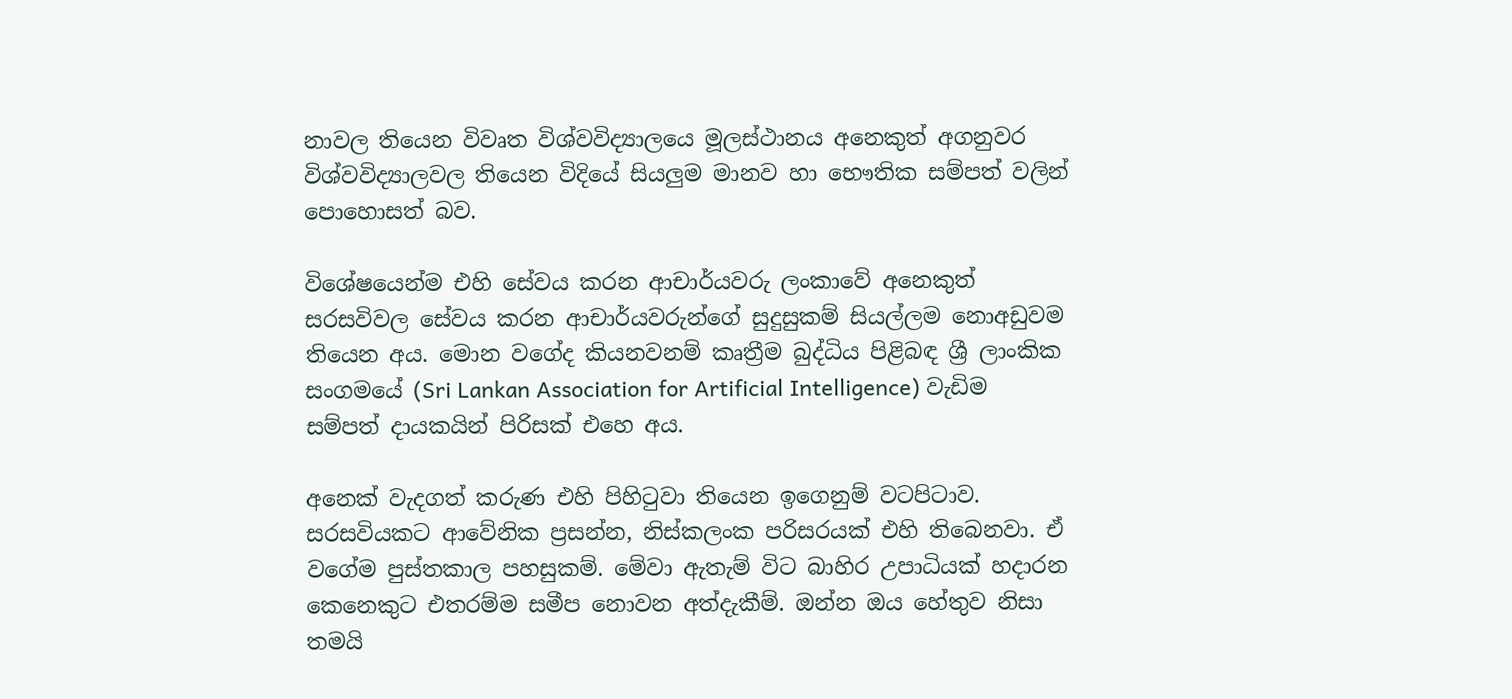නාවල තියෙන විවෘත විශ්වවිද්‍යාලයෙ මූලස්ථානය අනෙකුත් අගනුවර විශ්වවිද්‍යාලවල තියෙන විදියේ සියලුම මානව හා භෞතික සම්පත් වලින් පොහොසත් බව.

විශේෂයෙන්ම එහි සේවය කරන ආචාර්යවරු ලංකාවේ අනෙකුත් සරසවිවල සේවය කරන ආචාර්යවරුන්ගේ සුදුසුකම් සියල්ලම නොඅඩුවම තියෙන අය. මොන වගේද කියනවනම් කෘත්‍රීම බුද්ධිය පිළිබඳ ශ්‍රී ලාංකික සංගමයේ (Sri Lankan Association for Artificial Intelligence) වැඩිම සම්පත් දායකයින් පිරිසක් එහෙ අය.

අනෙක් වැදගත් කරුණ එහි පිහිටුවා තියෙන ඉගෙනුම් වටපිටාව. සරසවියකට ආවේනික ප්‍රසන්න, නිස්කලංක පරිසරයක් එහි තිබෙනවා. ඒ වගේම පුස්තකාල පහසුකම්. මේවා ඇතැම් විට බාහිර උපාධියක් හදාරන කෙනෙකුට එතරම්ම සමීප නොවන අත්දැකීම්. ඔන්න ඔය හේතුව නිසා තමයි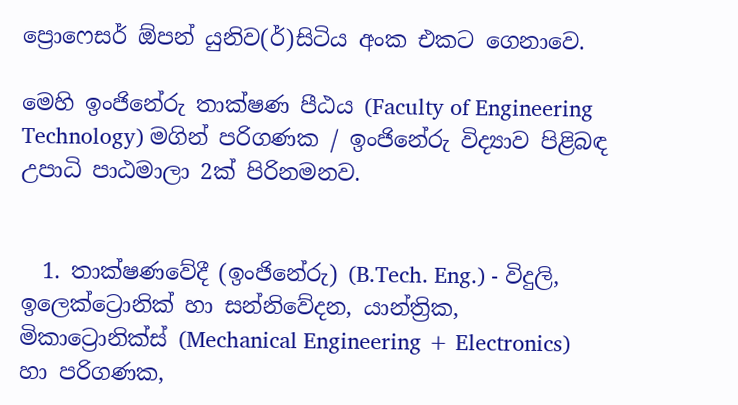ප්‍රොෆෙසර් ඕපන් යුනිව(ර්)සිටිය අංක එකට ගෙනාවෙ.

මෙහි ඉංජිනේරු තාක්ෂණ පීඨය (Faculty of Engineering Technology) මගින් පරිගණක / ඉංජිනේරු විද්‍යාව පිළිබඳ උපාධි පාඨමාලා 2ක් පිරිනමනව.


  1. තාක්ෂණවේදී (ඉංජිනේරු) (B.Tech. Eng.) - විදුලි, ඉලෙක්ට්‍රොනික් හා සන්නිවේදන, යාන්ත්‍රික, මිකාට්‍රොනික්ස් (Mechanical Engineering + Electronics) හා පරිගණක,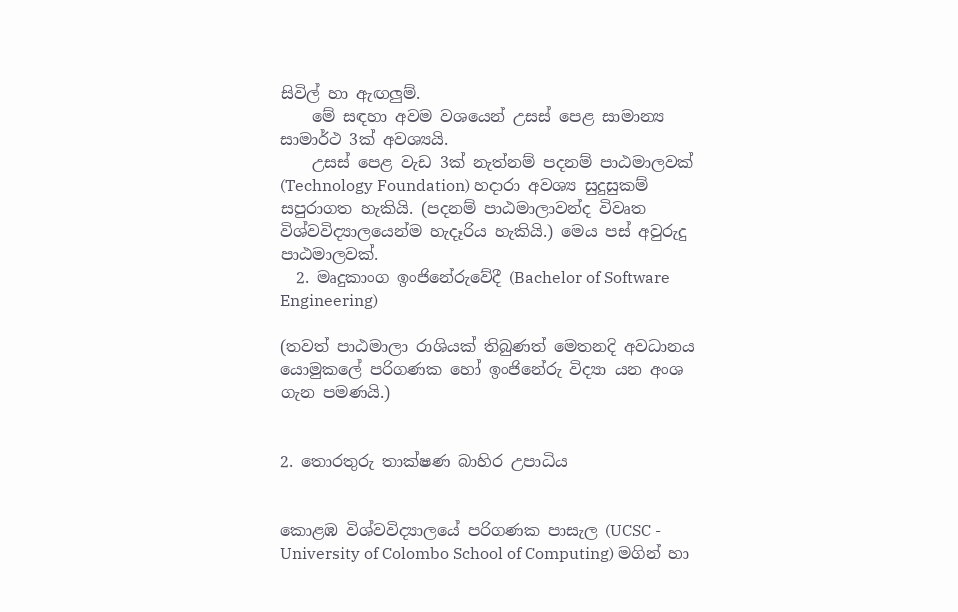සිවිල් හා ඇඟලුම්.
    මේ සඳහා අවම වශයෙන් උසස් පෙළ සාමාන්‍ය සාමාර්ථ 3ක් අවශ්‍යයි.
    උසස් පෙළ වැඩ 3ක් නැත්නම් පදනම් පාඨමාලවක් (Technology Foundation) හදාරා අවශ්‍ය සුදුසුකම් සපුරාගත හැකියි. (පදනම් පාඨමාලාවන්ද විවෘත විශ්වවිද්‍යාලයෙන්ම හැදෑරිය හැකියි.) මෙය පස් අවුරුදු පාඨමාලවක්.
  2. මෘදුකාංග ඉංජිනේරුවේදී (Bachelor of Software Engineering)

(තවත් පාඨමාලා රාශියක් තිබුණත් මෙතනදි අවධානය යොමුකලේ පරිගණක හෝ ඉංජිනේරු විද්‍යා යන අංශ ගැන පමණයි.)


2. තොරතුරු තාක්ෂණ බාහිර උපාධිය


කොළඹ විශ්වවිද්‍යාලයේ පරිගණක පාසැල (UCSC - University of Colombo School of Computing) මගින් හා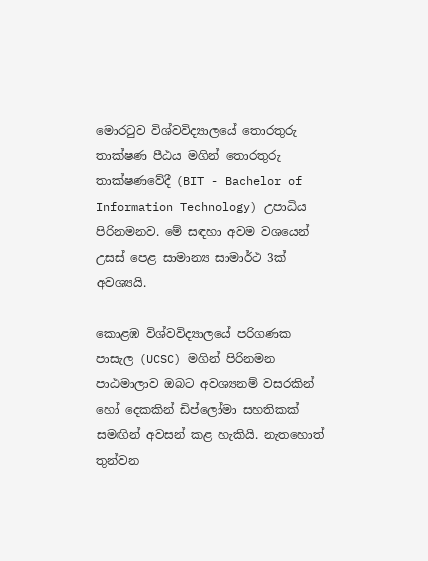මොරටුව විශ්වවිද්‍යාලයේ තොරතුරු තාක්ෂණ පීඨය මගින් තොරතුරු තාක්ෂණවේදී (BIT - Bachelor of Information Technology) උපාධිය පිරිනමනව. මේ සඳහා අවම වශයෙන් උසස් පෙළ සාමාන්‍ය සාමාර්ථ 3ක් අවශ්‍යයි.

කොළඹ විශ්වවිද්‍යාලයේ පරිගණක පාසැල (UCSC) මගින් පිරිනමන පාඨමාලාව ඔබට අවශ්‍යනම් වසරකින් හෝ දෙකකින් ඩිප්ලෝමා සහතිකක් සමඟින් අවසන් කළ හැකියි. නැතහොත් තුන්වන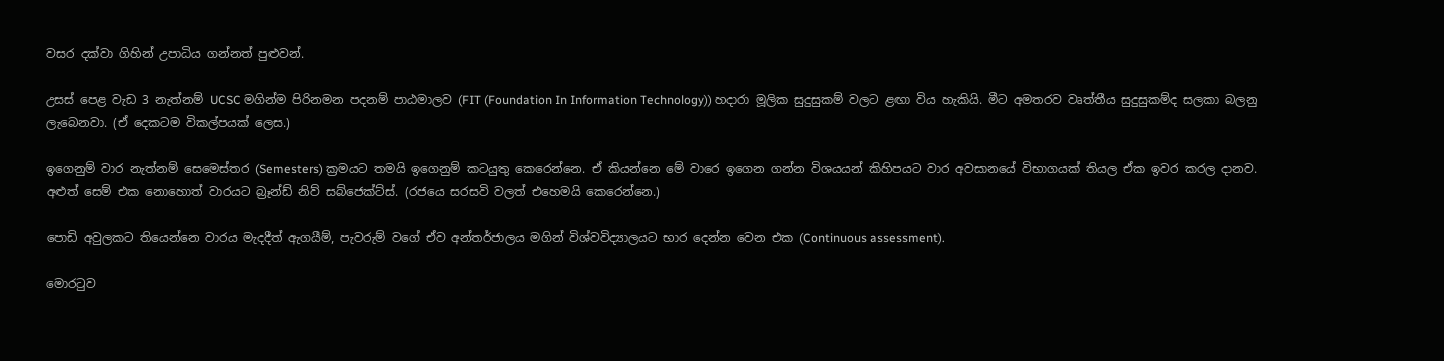වසර දක්වා ගිහින් උපාධිය ගන්නත් පුළුවන්.

උසස් පෙළ වැඩ 3 නැත්නම් UCSC මගින්ම පිරිනමන පදනම් පාඨමාලව (FIT (Foundation In Information Technology)) හදාරා මූලික සුදුසුකම් වලට ළඟා විය හැකියි. මීට අමතරව වෘත්තීය සුදුසුකම්ද සලකා බලනු ලැබෙනවා. (ඒ දෙකටම විකල්පයක් ලෙස.)

ඉගෙනුම් වාර නැත්නම් සෙමෙස්තර (Semesters) ක්‍රමයට තමයි ඉගෙනුම් කටයුතු කෙරෙන්නෙ. ඒ කියන්නෙ මේ වාරෙ ඉගෙන ගන්න විශයයන් කිහිපයට වාර අවසානයේ විභාගයක් තියල ඒක ඉවර කරල දානව. අළුත් සෙම් එක නොහොත් වාරයට බ්‍රෑන්ඩ් නිව් සබ්ජෙක්ට්ස්. (රජයෙ සරසවි වලත් එහෙමයි කෙරෙන්නෙ.)

පොඩි අවුලකට තියෙන්නෙ වාරය මැදදීත් ඇගයීම්, පැවරුම් වගේ ඒව අන්තර්ජාලය මගින් විශ්වවිද්‍යාලයට භාර දෙන්න වෙන එක (Continuous assessment).

මොරටුව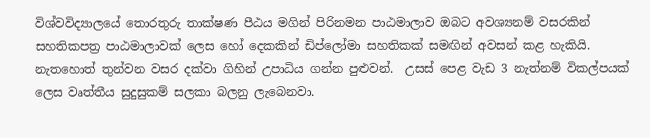විශ්වවිද්‍යාලයේ තොරතුරු තාක්ෂණ පීඨය මගින් පිරිනමන පාඨමාලාව ඔබට අවශ්‍යනම් වසරකින් සහතිකපත්‍ර පාඨමාලාවක් ලෙස හෝ දෙකකින් ඩිප්ලෝමා සහතිකක් සමඟින් අවසන් කළ හැකියි. නැතහොත් තුන්වන වසර දක්වා ගිහින් උපාධිය ගන්න පුළුවන්.  උසස් පෙළ වැඩ 3 නැත්නම් විකල්පයක් ලෙස වෘත්තීය සුදුසුකම් සලකා බලනු ලැබෙනවා.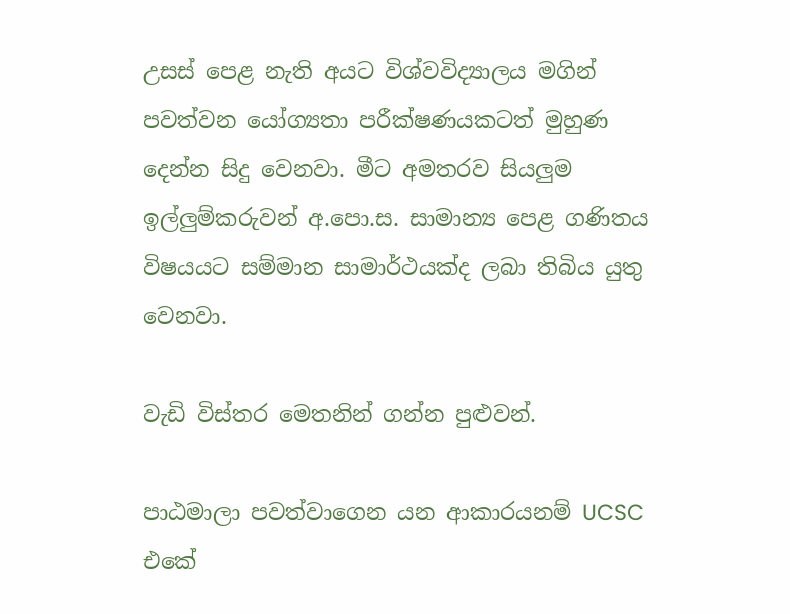උසස් පෙළ නැති අයට විශ්වවිද්‍යාලය මගින් පවත්වන යෝග්‍යතා පරීක්ෂණයකටත් මුහුණ දෙන්න සිදු වෙනවා. මීට අමතරව සියලුම ඉල්ලුම්කරුවන් අ.පො.ස. සාමාන්‍ය පෙළ ගණිතය විෂයයට සම්මාන සාමාර්ථයක්ද ලබා තිබිය යුතු වෙනවා.

වැඩි විස්තර මෙතනින් ගන්න පුළුවන්.

පාඨමාලා පවත්වාගෙන යන ආකාරයනම් UCSC එකේ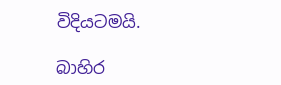විදියටමයි.

බාහිර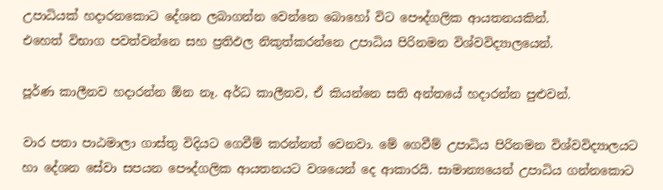උපාධියක් හදාරනකොට දේශන ලබාගන්න වෙන්නෙ බොහෝ විට පෞද්ගලික ආයතනයකින්.
එහෙත් විභාග පවත්වන්නෙ සහ ප්‍රතිඵල නිකුත්කරන්නෙ උපාධිය පිරිනමන විශ්වවිද්‍යාලයෙන්.

පූර්ණ කාලීනව හදාරන්න ඕන නෑ. අර්ධ කාලීනව, ඒ කියන්නෙ සති අන්තයේ හදාරන්න පුළුවන්.

වාර පතා පාඨමාලා ගාස්තු විදියට ගෙවීම් කරන්නත් වෙනවා. මේ ගෙවීම් උපාධිය පිරිනමන විශ්වවිද්‍යාලයට හා දේශන සේවා සපයන පෞද්ගලික ආයතනයට වශයෙන් දෙ ආකාරයි. සාමාන්‍යයෙන් උපාධිය ගන්නකොට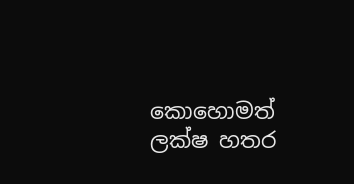කොහොමත් ලක්ෂ හතර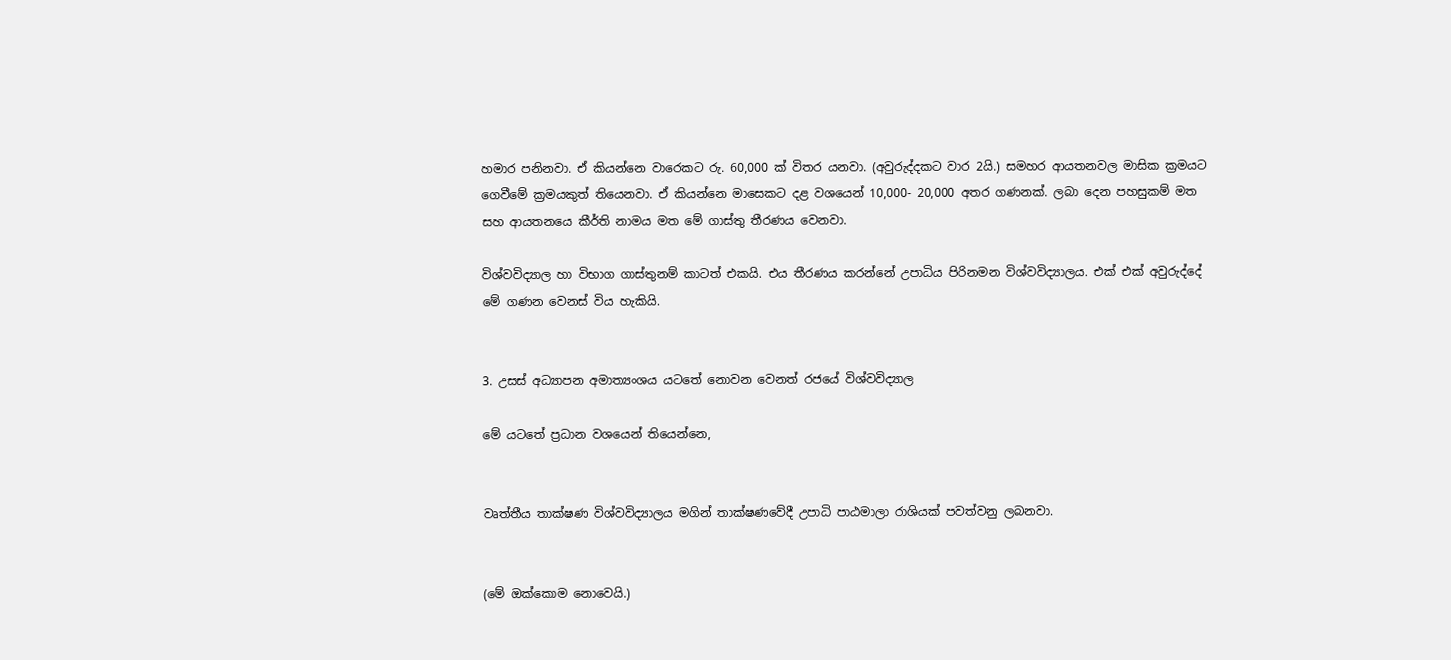හමාර පනිනවා. ඒ කියන්නෙ වාරෙකට රු. 60,000 ක් විතර යනවා. (අවුරුද්දකට වාර 2යි.) සමහර ආයතනවල මාසික ක්‍රමයට ගෙවීමේ ක්‍රමයකුත් තියෙනවා. ඒ කියන්නෙ මාසෙකට දළ වශයෙන් 10,000- 20,000 අතර ගණනක්. ලබා දෙන පහසුකම් මත සහ ආයතනයෙ කීර්ති නාමය මත මේ ගාස්තු තීරණය වෙනවා.

විශ්වවිද්‍යාල හා විභාග ගාස්තුනම් කාටත් එකයි. එය තීරණය කරන්නේ උපාධිය පිරිනමන විශ්වවිද්‍යාලය. එක් එක් අවුරුද්දේ මේ ගණන වෙනස් විය හැකියි.


3. උසස් අධ්‍යාපන අමාත්‍යංශය යටතේ නොවන වෙනත් රජයේ විශ්වවිද්‍යාල

මේ යටතේ ප්‍රධාන වශයෙන් තියෙන්නෙ,


වෘත්තීය තාක්ෂණ විශ්වවිද්‍යාලය මගින් තාක්ෂණවේදී උපාධි පාඨමාලා රාශියක් පවත්වනු ලබනවා.


(මේ ඔක්කොම නොවෙයි.)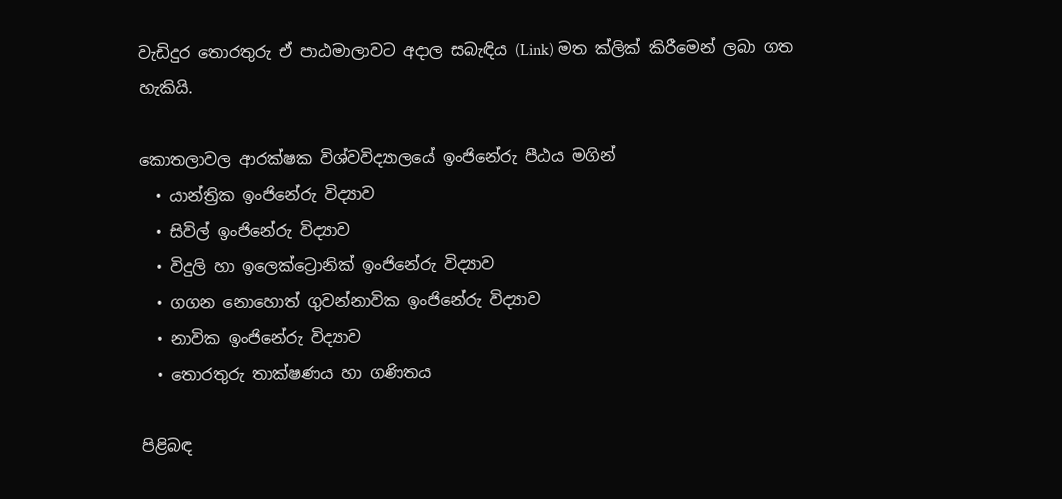වැඩිදුර තොරතුරු ඒ පාඨමාලාවට අදාල සබැඳිය (Link) මත ක්ලික් කිරීමෙන් ලබා ගත හැකියි.

කොතලාවල ආරක්ෂක විශ්වවිද්‍යාලයේ ඉංජිනේරු පීඨය මගින්
  • යාන්ත්‍රික ඉංජිනේරු විද්‍යාව
  • සිවිල් ඉංජිනේරු විද්‍යාව
  • විදුලි හා ඉලෙක්ට්‍රොනික් ඉංජිනේරු විද්‍යාව
  • ගගන නොහොත් ගුවන්නාවික ඉංජිනේරු විද්‍යාව
  • නාවික ඉංජිනේරු විද්‍යාව
  • තොරතුරු තාක්ෂණය හා ගණිතය

පිළිබඳ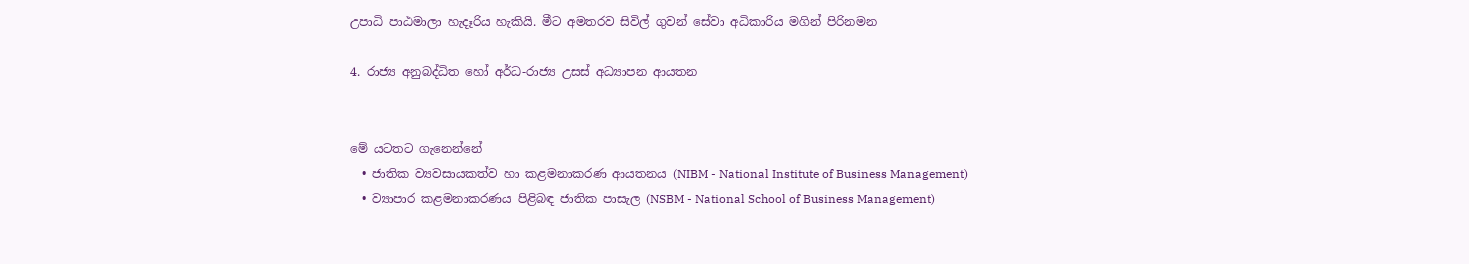උපාධි පාඨමාලා හැදෑරිය හැකියි. මීට අමතරව සිවිල් ගුවන් සේවා අධිකාරිය මගින් පිරිනමන

4. රාජ්‍ය අනුබද්ධිත හෝ අර්ධ-රාජ්‍ය උසස් අධ්‍යාපන ආයතන


මේ යටතට ගැනෙන්නේ
  • ජාතික ව්‍යවසායකත්ව හා කළමනාකරණ ආයතනය (NIBM - National Institute of Business Management)
  • ව්‍යාපාර කළමනාකරණය පිළිබඳ ජාතික පාසැල (NSBM - National School of Business Management)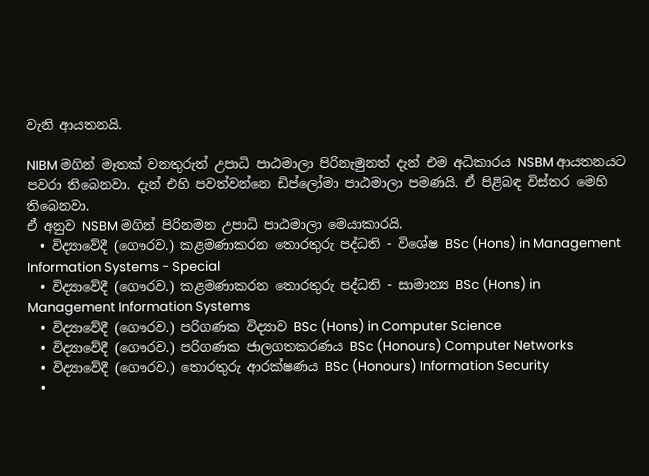වැනි ආයතනයි.

NIBM මගින් මෑතක් වනතුරුත් උපාධි පාඨමාලා පිරිනැමුනත් දැන් එම අධිකාරය NSBM ආයතනයට පවරා තිබෙනවා. දැන් එහි පවත්වන්නෙ ඩිප්ලෝමා පාඨමාලා පමණයි. ඒ පිළිබඳ විස්තර මෙහි තිබෙනවා.
ඒ අනුව NSBM මගින් පිරිනමන උපාධි පාඨමාලා මෙයාකාරයි.
  • විද්‍යාවේදී (ගෞරව.) කළමණාකරන තොරතුරු පද්ධති - විශේෂ BSc (Hons) in Management Information Systems - Special
  • විද්‍යාවේදී (ගෞරව.) කළමණාකරන තොරතුරු පද්ධති - සාමාන්‍ය BSc (Hons) in Management Information Systems
  • විද්‍යාවේදී (ගෞරව.) පරිගණක විද්‍යාව BSc (Hons) in Computer Science
  • විද්‍යාවේදී (ගෞරව.) පරිගණක ජාලගතකරණය BSc (Honours) Computer Networks
  • විද්‍යාවේදී (ගෞරව.) තොරතුරු ආරක්ෂණය BSc (Honours) Information Security
  •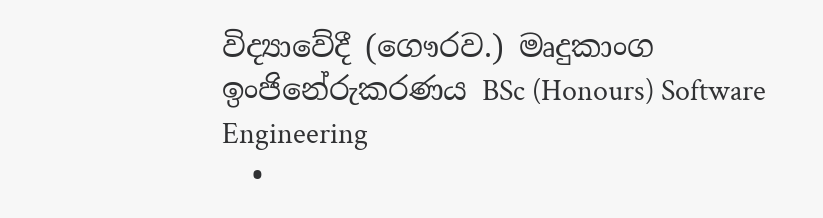විද්‍යාවේදී (ගෞරව.) මෘදුකාංග ඉංජිනේරුකරණය BSc (Honours) Software Engineering
  •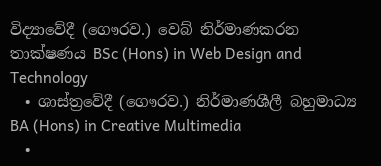විද්‍යාවේදී (ගෞරව.) වෙබ් නිර්මාණකරන තාක්ෂණය BSc (Hons) in Web Design and Technology
  • ශාස්ත්‍රවේදී (ගෞරව.) නිර්මාණශීලී බහුමාධ්‍ය BA (Hons) in Creative Multimedia
  •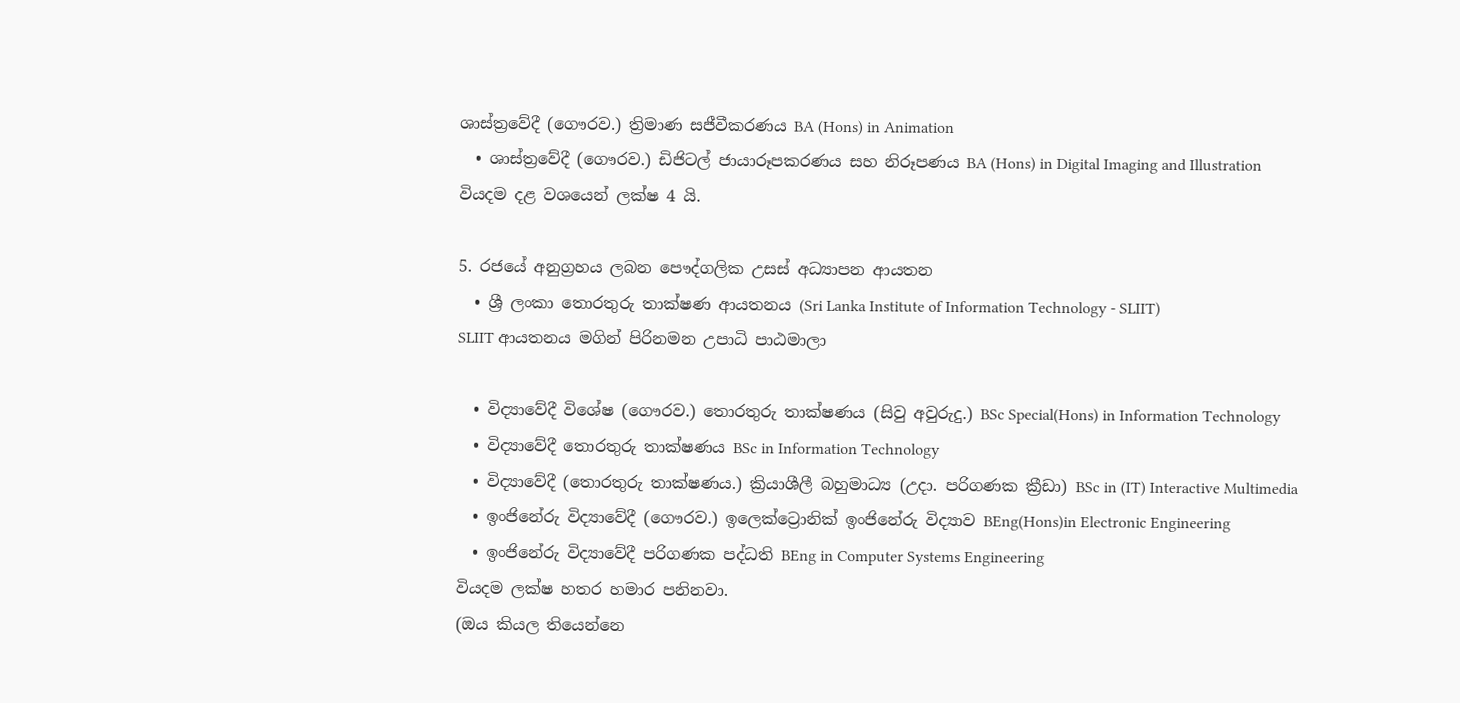ශාස්ත්‍රවේදී (ගෞරව.) ත්‍රිමාණ සජීවීකරණය BA (Hons) in Animation
  • ශාස්ත්‍රවේදී (ගෞරව.) ඩිජිටල් ජායාරූපකරණය සහ නිරූපණය BA (Hons) in Digital Imaging and Illustration
වියදම දළ වශයෙන් ලක්ෂ 4 යි.

5. රජයේ අනුග්‍රහය ලබන පෞද්ගලික උසස් අධ්‍යාපන ආයතන
  • ශ්‍රී ලංකා තොරතුරු තාක්ෂණ ආයතනය (Sri Lanka Institute of Information Technology - SLIIT)
SLIIT ආයතනය මගින් පිරිනමන උපාධි පාඨමාලා

  • විද්‍යාවේදී විශේෂ (ගෞරව.) තොරතුරු තාක්ෂණය (සිවු අවුරුදු.) BSc Special(Hons) in Information Technology
  • විද්‍යාවේදී තොරතුරු තාක්ෂණය BSc in Information Technology
  • විද්‍යාවේදී (තොරතුරු තාක්ෂණය.) ක්‍රියාශීලී බහුමාධ්‍ය (උදා. පරිගණක ක්‍රීඩා) BSc in (IT) Interactive Multimedia
  • ඉංජිනේරු විද්‍යාවේදී (ගෞරව.) ඉලෙක්ට්‍රොනික් ඉංජිනේරු විද්‍යාව BEng(Hons)in Electronic Engineering
  • ඉංජිනේරු විද්‍යාවේදී පරිගණක පද්ධති BEng in Computer Systems Engineering
වියදම ලක්ෂ හතර හමාර පනිනවා.
(ඔය කියල තියෙන්නෙ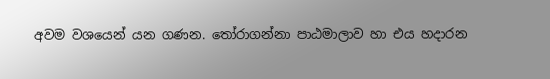අවම වශයෙන් යන ගණන. තෝරාගන්නා පාඨමාලාව හා එය හදාරන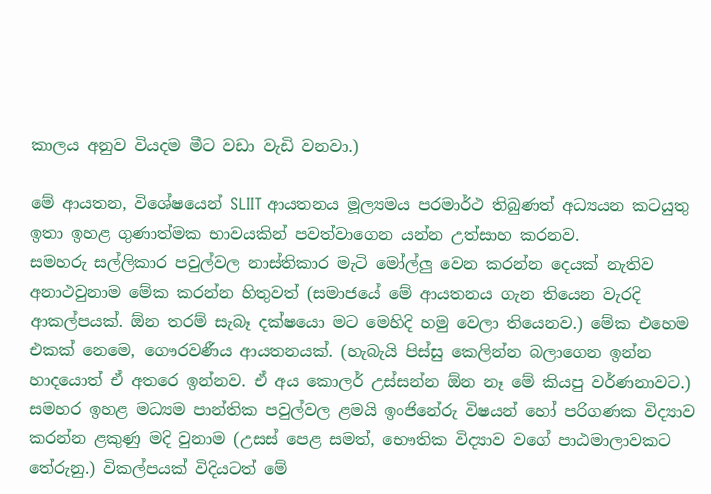කාලය අනුව වියදම මීට වඩා වැඩි වනවා.)

මේ ආයතන, විශේෂයෙන් SLIIT ආයතනය මූල්‍යමය පරමාර්ථ තිබුණත් අධ්‍යයන කටයුතු ඉතා ඉහළ ගුණාත්මක භාවයකින් පවත්වාගෙන යන්න උත්සාහ කරනව.
සමහරු සල්ලිකාර පවුල්වල නාස්තිකාර මැටි මෝල්ලු වෙන කරන්න දෙයක් නැතිව අනාථවුනාම මේක කරන්න හිතුවත් (සමාජයේ මේ ආයතනය ගැන තියෙන වැරදි ආකල්පයක්. ඕන තරම් සැබෑ දක්ෂයො මට මෙහිදි හමු වෙලා තියෙනව.) මේක එහෙම එකක් නෙමෙ, ගෞරවණීය ආයතනයක්. (හැබැයි පිස්සු කෙලින්න බලාගෙන ඉන්න හාදයොත් ඒ අතරෙ ඉන්නව. ඒ අය කොලර් උස්සන්න ඕන නෑ මේ කියපු වර්ණනාවට.) සමහර ඉහළ මධ්‍යම පාන්තික පවුල්වල ළමයි ඉංජිනේරු විෂයන් හෝ පරිගණක විද්‍යාව කරන්න ළකුණු මදි වුනාම (උසස් පෙළ සමත්, භෞතික විද්‍යාව වගේ පාඨමාලාවකට තේරුනු.) විකල්පයක් විදියටත් මේ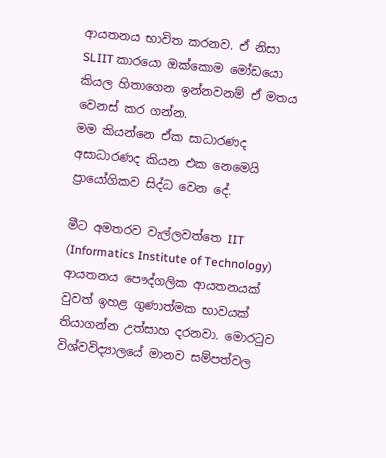ආයතනය භාවිත කරනව. ඒ නිසා SLIIT කාරයො ඔක්කොම මෝඩයො කියල හිතාගෙන ඉන්නවනම් ඒ මතය වෙනස් කර ගන්න.
මම කියන්නෙ ඒක සාධාරණද අසාධාරණද කියන එක නෙමෙයි ප්‍රායෝගිකව සිද්ධ වෙන දේ.

මීට අමතරව වැල්ලවත්තෙ IIT (Informatics Institute of Technology) ආයතනය පෞද්ගලික ආයතනයක් වුවත් ඉහළ ගුණාත්මක භාවයක් තියාගන්න උත්සාහ දරනවා. මොරටුව විශ්වවිද්‍යාලයේ මානව සම්පත්වල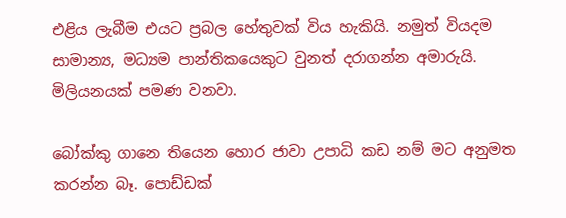එළිය ලැබීම එයට ප්‍රබල හේතුවක් විය හැකියි. නමුත් වියදම සාමාන්‍ය, මධ්‍යම පාන්තිකයෙකුට වුනත් දරාගන්න අමාරුයි.  මිලියනයක් පමණ වනවා.

බෝක්කු ගානෙ තියෙන හොර ජාවා උපාධි කඩ නම් මට අනුමත කරන්න බෑ. පොඩ්ඩක්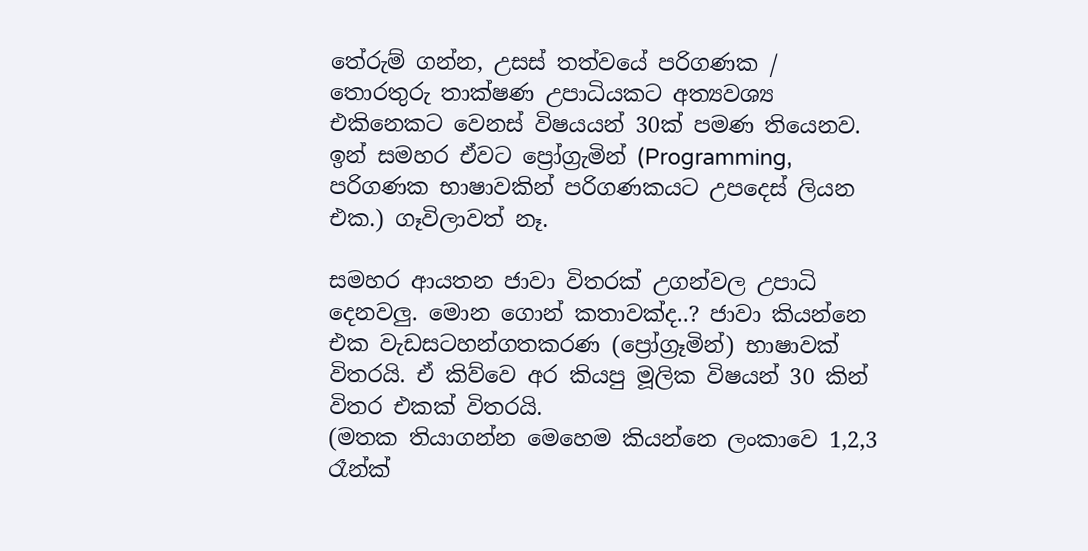තේරුම් ගන්න, උසස් තත්වයේ පරිගණක / තොරතුරු තාක්ෂණ උපාධියකට අත්‍යවශ්‍ය එකිනෙකට වෙනස් විෂයයන් 30ක් පමණ තියෙනව. ඉන් සමහර ඒවට ප්‍රෝග්‍රැමින් (Programming, පරිගණක භාෂාවකින් පරිගණකයට උපදෙස් ලියන එක.) ගෑවිලාවත් නෑ.

සමහර ආයතන ජාවා විතරක් උගන්වල උපාධි දෙනවලු. මොන ගොන් කතාවක්ද..? ජාවා කියන්නෙ එක වැඩසටහන්ගතකරණ (ප්‍රෝග්‍රෑමින්) භාෂාවක් විතරයි. ඒ කිව්වෙ අර කියපු මූලික විෂයන් 30 කින් විතර එකක් විතරයි.
(මතක තියාගන්න මෙහෙම කියන්නෙ ලංකාවෙ 1,2,3 රෑන්ක්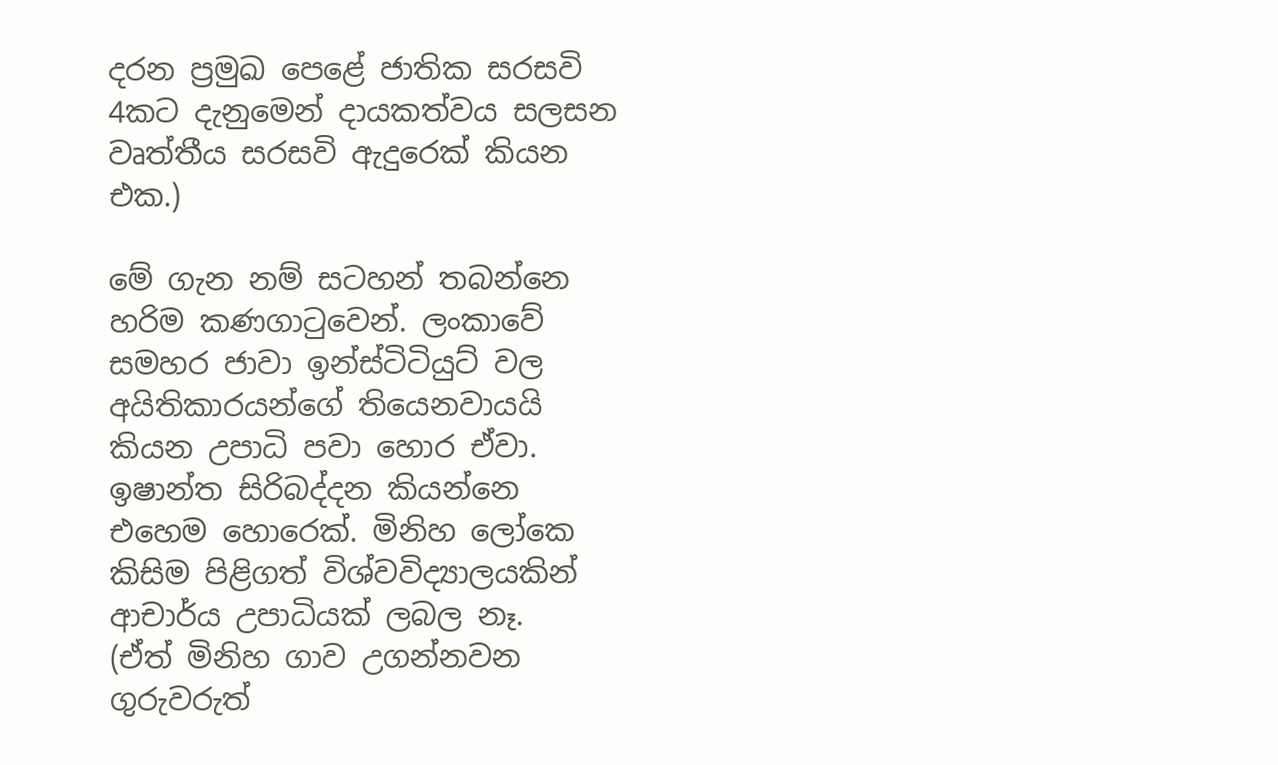දරන ප්‍රමුඛ පෙළේ ජාතික සරසවි 4කට දැනුමෙන් දායකත්වය සලසන වෘත්තීය සරසවි ඇදුරෙක් කියන එක.)

මේ ගැන නම් සටහන් තබන්නෙ හරිම කණගාටුවෙන්. ලංකාවේ සමහර ජාවා ඉන්ස්ටිටියුට් වල අයිතිකාරයන්ගේ තියෙනවායයි කියන උපාධි පවා හොර ඒවා. ඉෂාන්ත සිරිබද්දන කියන්නෙ එහෙම හොරෙක්. මිනිහ ලෝකෙ කිසිම පිළිගත් විශ්වවිද්‍යාලයකින් ආචාර්ය උපාධියක් ලබල නෑ.
(ඒත් මිනිහ ගාව උගන්නවන ගුරුවරුත්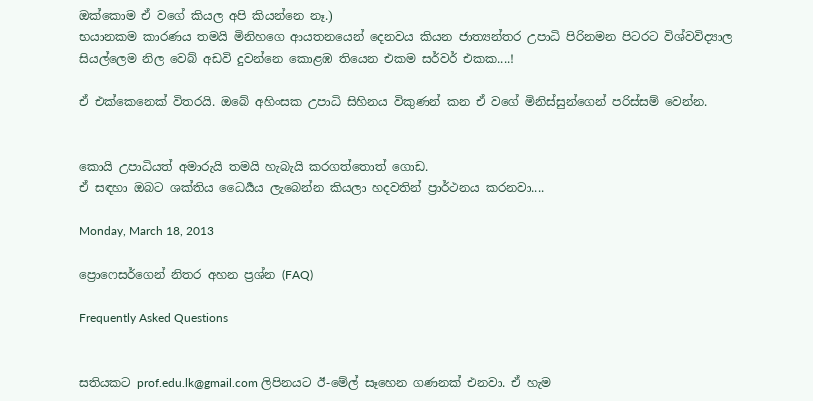ඔක්කොම ඒ වගේ කියල අපි කියන්නෙ නෑ.)
භයානකම කාරණය තමයි මිනිහගෙ ආයතනයෙන් දෙනවය කියන ජාත්‍යන්තර උපාධි පිරිනමන පිටරට විශ්වවිද්‍යාල සියල්ලෙම නිල වෙබ් අඩවි දුවන්නෙ කොළඹ තියෙන එකම සර්වර් එකක....!

ඒ එක්කෙනෙක් විතරයි. ඔබේ අහිංසක උපාධි සිහිනය විකුණන් කන ඒ වගේ මිනිස්සුන්ගෙන් පරිස්සම් වෙන්න.


කොයි උපාධියත් අමාරුයි තමයි හැබැයි කරගත්තොත් ගොඩ.
ඒ සඳහා ඔබට ශක්තිය ධෛර්‍යය ලැබෙන්න කියලා හදවතින් ප්‍රාර්ථනය කරනවා....

Monday, March 18, 2013

ප්‍රොෆෙසර්ගෙන් නිතර අහන ප්‍රශ්න (FAQ)

Frequently Asked Questions


සතියකට prof.edu.lk@gmail.com ලිපිනයට ඊ-මේල් සෑහෙන ගණනක් එනවා. ඒ හැම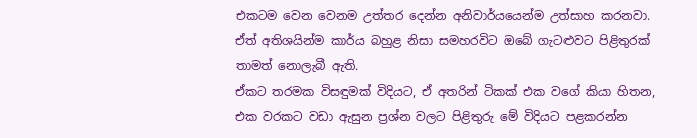එකටම වෙන වෙනම උත්තර දෙන්න අනිවාර්යයෙන්ම උත්සාහ කරනවා. ඒත් අතිශයින්ම කාර්ය බහුළ නිසා සමහරවිට ඔබේ ගැටළුවට පිළිතුරක් තාමත් නොලැබී ඇති.
ඒකට තරමක විසඳුමක් විදියට, ඒ අතරින් ටිකක් එක වගේ කියා හිතන, එක වරකට වඩා ඇසුන ප්‍රශ්න වලට පිළිතුරු මේ විදියට පළකරන්න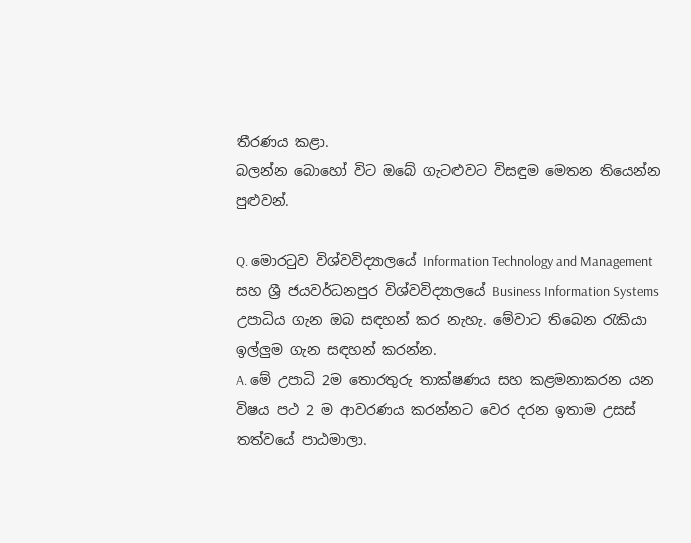තීරණය කළා.
බලන්න බොහෝ විට ඔබේ ගැටළුවට විසඳුම මෙතන තියෙන්න පුළුවන්.

Q. මොරටුව විශ්වවිද්‍යාලයේ Information Technology and Management සහ ශ්‍රී ජයවර්ධනපුර විශ්වවිද්‍යාලයේ Business Information Systems උපාධිය ගැන ඔබ සඳහන් කර නැහැ. මේවාට තිබෙන රැකියා ඉල්ලුම ගැන සඳහන් කරන්න.
A. මේ උපාධි 2ම තොරතුරු තාක්ෂණය සහ කළමනාකරන යන විෂය පථ 2 ම ආවරණය කරන්නට වෙර දරන ඉතාම උසස් තත්වයේ පාඨමාලා.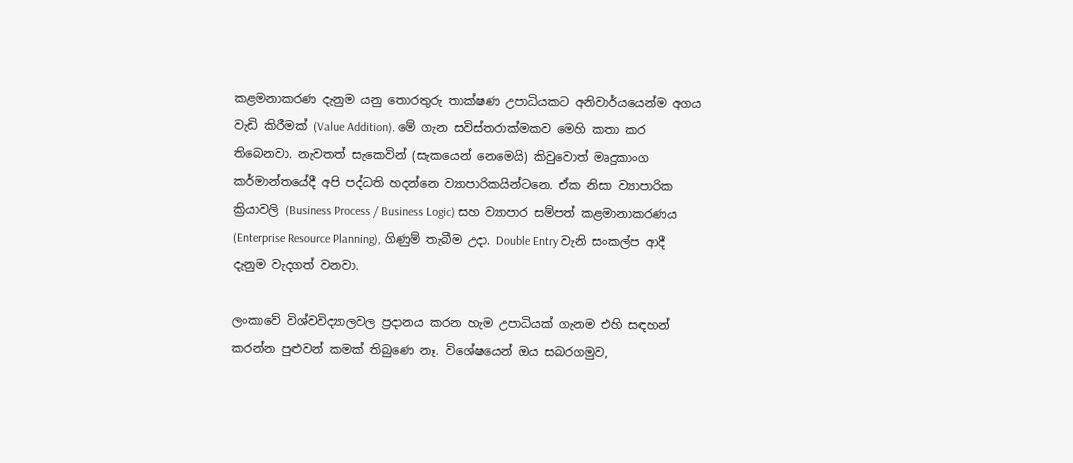කළමනාකරණ දැනුම යනු තොරතුරු තාක්ෂණ උපාධියකට අනිවාර්යයෙන්ම අගය වැඩි කිරීමක් (Value Addition). මේ ගැන සවිස්තරාක්මකව මෙහි කතා කර තිබෙනවා. නැවතත් සැකෙවින් (සැකයෙන් නෙමෙයි) කිවුවොත් මෘදුකාංග කර්මාන්තයේදී අපි පද්ධති හදන්නෙ ව්‍යාපාරිකයින්ටනෙ. ඒක නිසා ව්‍යාපාරික ක්‍රියාවලි (Business Process / Business Logic) සහ ව්‍යාපාර සම්පත් කළමානාකරණය (Enterprise Resource Planning), ගිණුම් තැබීම උදා. Double Entry වැනි සංකල්ප ආදී දැනුම වැදගත් වනවා.

ලංකාවේ විශ්වවිද්‍යාලවල ප්‍රදානය කරන හැම උපාධියක් ගැනම එහි සඳහන් කරන්න පුළුවන් කමක් තිබුණෙ නෑ. විශේෂයෙන් ඔය සබරගමුව,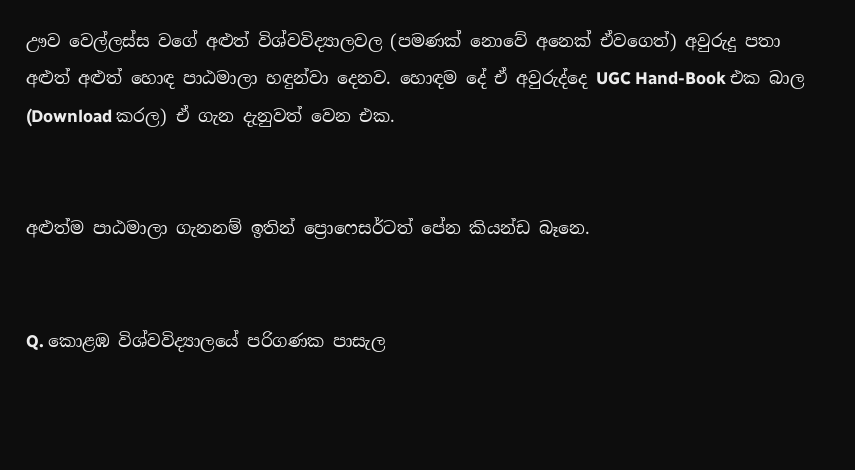ඌව වෙල්ලස්ස වගේ අළුත් විශ්වවිද්‍යාලවල (පමණක් නොවේ අනෙක් ඒවගෙත්) අවුරුදු පතා අළුත් අළුත් හොඳ පාඨමාලා හඳුන්වා දෙනව. හොඳම දේ ඒ අවුරුද්දෙ UGC Hand-Book එක බාල (Download කරල) ඒ ගැන දැනුවත් වෙන එක.


අළුත්ම පාඨමාලා ගැනනම් ඉතින් ප්‍රොෆෙසර්ටත් පේන කියන්ඩ බෑනෙ.


Q. කොළඹ විශ්වවිද්‍යාලයේ පරිගණක පාසැල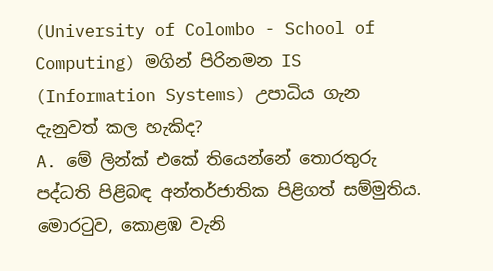(University of Colombo - School of Computing) මගින් පිරිනමන IS (Information Systems) උපාධිය ගැන දැනුවත් කල හැකිද?
A. මේ ලින්ක් එකේ තියෙන්නේ තොරතුරු පද්ධති පිළිබඳ අන්තර්ජාතික පිළිගත් සම්මුතිය. මොරටුව, කොළඹ වැනි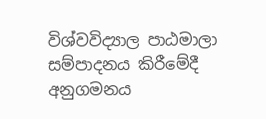විශ්වවිද්‍යාල පාඨමාලා සම්පාදනය කිරීමේදී අනුගමනය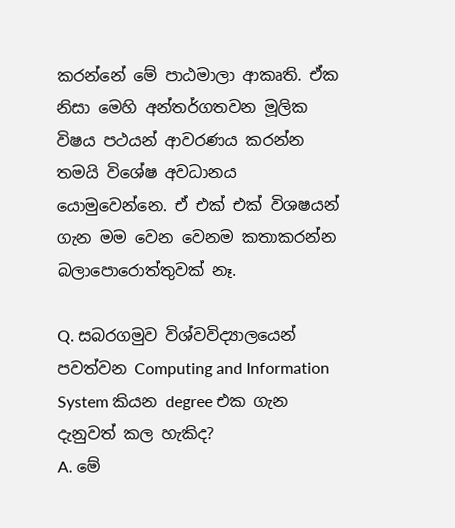කරන්නේ මේ පාඨමාලා ආකෘති. ඒක නිසා මෙහි අන්තර්ගතවන මූලික විෂය පථයන් ආවරණය කරන්න තමයි විශේෂ අවධානය යොමුවෙන්නෙ. ඒ එක් එක් විශෂයන් ගැන මම වෙන වෙනම කතාකරන්න බලාපොරොත්තුවක් නෑ.

Q. සබරගමුව විශ්වවිද්‍යාලයෙන් පවත්වන Computing and Information System කියන degree එක ගැන දැනුවත් කල හැකිද?
A. මේ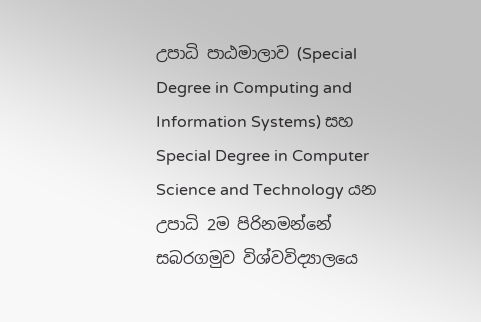උපාධි පාඨමාලාව (Special Degree in Computing and Information Systems) සහ Special Degree in Computer Science and Technology යන උපාධි 2ම පිරිනමන්නේ සබරගමුව විශ්වවිද්‍යාලයෙ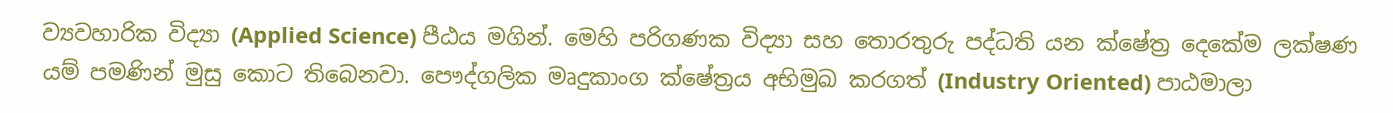ව්‍යවහාරික විද්‍යා (Applied Science) පීඨය මගින්. මෙහි පරිගණක විද්‍යා සහ තොරතුරු පද්ධති යන ක්ෂේත්‍ර දෙකේම ලක්ෂණ යම් පමණින් මුසු කොට තිබෙනවා. පෞද්ගලික මෘදුකාංග ක්ෂේත්‍රය අභිමුඛ කරගත් (Industry Oriented) පාඨමාලා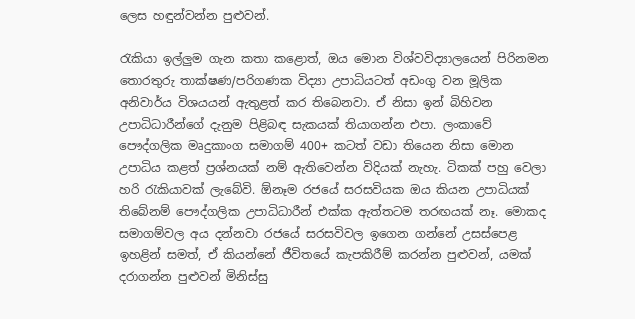ලෙස හඳුන්වන්න පුළුවන්.

රැකියා ඉල්ලුම ගැන කතා කළොත්, ඔය මොන විශ්වවිද්‍යාලයෙන් පිරිනමන තොරතුරු තාක්ෂණ/පරිගණක විද්‍යා උපාධියටත් අඩංගු වන මූලික අනිවාර්ය විශයයන් ඇතුළත් කර තිබෙනවා. ඒ නිසා ඉන් බිහිවන උපාධිධාරීන්ගේ දැනුම පිළිබඳ සැකයක් තියාගන්න එපා. ලංකාවේ පෞද්ගලික මෘදුකාංග සමාගම් 400+ කටත් වඩා තියෙන නිසා මොන උපාධිය කළත් ප්‍රශ්නයක් නම් ඇතිවෙන්න විදියක් නැහැ. ටිකක් පහු වෙලා හරි රැකියාවක් ලැබේවි. ඕනෑම රජයේ සරසවියක ඔය කියන උපාධියක් තිබේනම් පෞද්ගලික උපාධිධාරීන් එක්ක ඇත්තටම තරඟයක් නෑ. මොකද සමාගම්වල අය දන්නවා රජයේ සරසවිවල ඉගෙන ගන්නේ උසස්පෙළ ඉහළින් සමත්, ඒ කියන්නේ ජීවිතයේ කැපකිරීම් කරන්න පුළුවන්, යමක් දරාගන්න පුළුවන් මිනිස්සු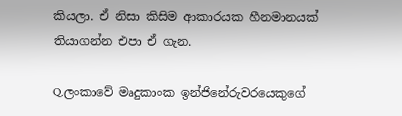කියලා. ඒ නිසා කිසිම ආකාරයක හීනමානයක් තියාගන්න එපා ඒ ගැන.

Q.ලංකාවේ මෘදුකාංක ඉන්ජිනේරුවරයෙකුගේ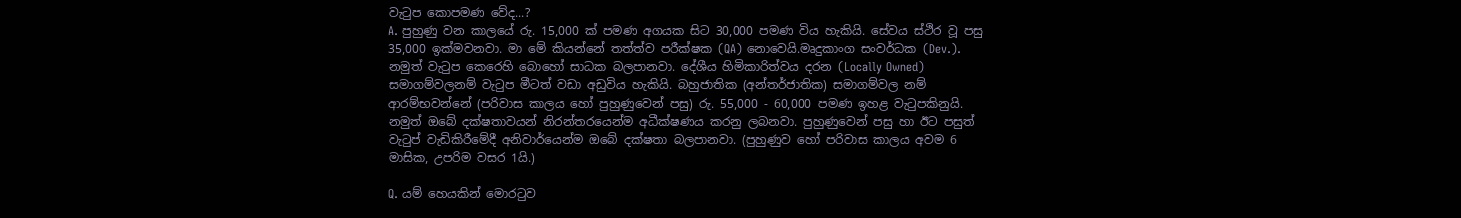වැටුප කොපමණ වේද...?
A. පුහුණු වන කාලයේ රු. 15,000 ක් පමණ අගයක සිට 30,000 පමණ විය හැකියි. සේවය ස්ථිර වූ පසු 35,000 ඉක්මවනවා. මා මේ කියන්නේ තත්ත්ව පරීක්ෂක (QA) නොවෙයි.මෘදුකාංග සංවර්ධක (Dev.). නමුත් වැටුප කෙරෙහි බොහෝ සාධක බලපානවා. දේශීය හිමිකාරිත්වය දරන (Locally Owned) සමාගම්වලනම් වැටුප මීටත් වඩා අඩුවිය හැකියි. බහුජාතික (අන්තර්ජාතික) සමාගම්වල නම් ආරම්භවන්නේ (පරිවාස කාලය හෝ පුහුණුවෙන් පසු) රු. 55,000 - 60,000 පමණ ඉහළ වැටුපකිනුයි. නමුත් ඔබේ දක්ෂතාවයන් නිරන්තරයෙන්ම අධීක්ෂණය කරනු ලබනවා. පුහුණුවෙන් පසු හා ඊට පසුත් වැටුප් වැඩිකිරීමේදී අනිවාර්යෙන්ම ඔබේ දක්ෂතා බලපානවා. (පුහුණුව හෝ පරිවාස කාලය අවම 6 මාසික, උපරිම වසර 1යි.)

Q. යම් හෙයකින් මොරටුව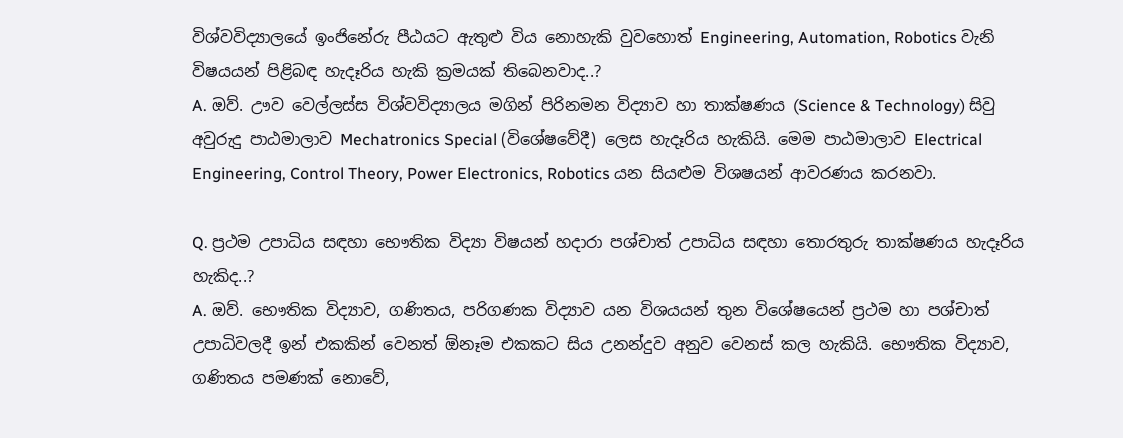විශ්වවිද්‍යාලයේ ඉංජිනේරු පීඨයට ඇතුළු විය නොහැකි වුවහොත් Engineering, Automation, Robotics වැනි විෂයයන් පිළිබඳ හැදෑරිය හැකි ක්‍රමයක් තිබෙනවාද..?
A. ඔව්. ඌව වෙල්ලස්ස විශ්වවිද්‍යාලය මගින් පිරිනමන විද්‍යාව හා තාක්ෂණය (Science & Technology) සිවු අවුරුදු පාඨමාලාව Mechatronics Special (විශේෂවේදී) ලෙස හැදෑරිය හැකියි. මෙම පාඨමාලාව Electrical Engineering, Control Theory, Power Electronics, Robotics යන සියළුම විශෂයන් ආවරණය කරනවා.

Q. ප්‍රථම උපාධිය සඳහා භෞතික විද්‍යා විෂයන් හදාරා පශ්චාත් උපාධිය සඳහා තොරතුරු තාක්ෂණය හැදෑරිය හැකිද..?
A. ඔව්. භෞතික විද්‍යාව, ගණිතය, පරිගණක විද්‍යාව යන විශයයන් තුන විශේෂයෙන් ප්‍රථම හා පශ්චාත් උපාධිවලදී ඉන් එකකින් වෙනත් ඕනෑම එකකට සිය උනන්දුව අනුව වෙනස් කල හැකියි. භෞතික විද්‍යාව, ගණිතය පමණක් නොවේ,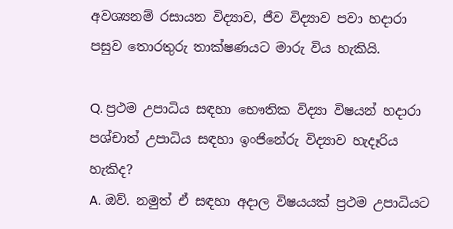අවශ්‍යනම් රසායන විද්‍යාව, ජීව විද්‍යාව පවා හදාරා පසුව තොරතුරු තාක්ෂණයට මාරු විය හැකියි.

Q. ප්‍රථම උපාධිය සඳහා භෞතික විද්‍යා විෂයන් හදාරා පශ්චාත් උපාධිය සඳහා ඉංජිනේරු විද්‍යාව හැදෑරිය හැකිද?
A. ඔව්. නමුත් ඒ සඳහා අදාල විෂයයක් ප්‍රථම උපාධියට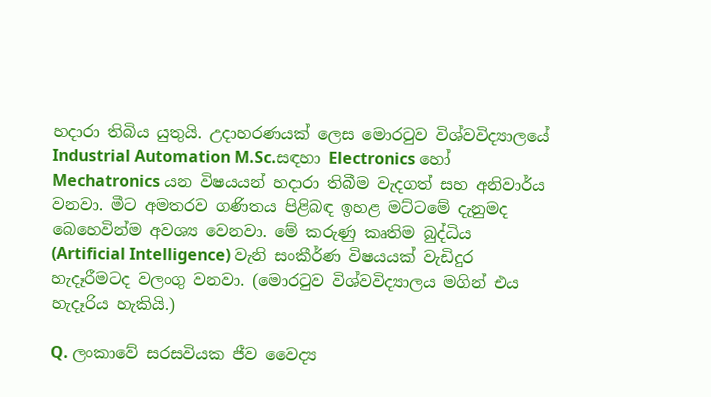හදාරා තිබිය යුතුයි. උදාහරණයක් ලෙස මොරටුව විශ්වවිද්‍යාලයේ Industrial Automation M.Sc.සඳහා Electronics හෝ Mechatronics යන විෂයයන් හදාරා තිබීම වැදගත් සහ අනිවාර්ය වනවා. මීට අමතරව ගණිතය පිළිබඳ ඉහළ මට්ටමේ දැනුමද බෙහෙවින්ම අවශ්‍ය වෙනවා. මේ කරුණු කෘතිම බුද්ධිය (Artificial Intelligence) වැනි සංකීර්ණ විෂයයක් වැඩිදුර හැදෑරීමටද වලංගු වනවා. (මොරටුව විශ්වවිද්‍යාලය මගින් එය හැදෑරිය හැකියි.)

Q. ලංකාවේ සරසවියක ජීව වෛද්‍ය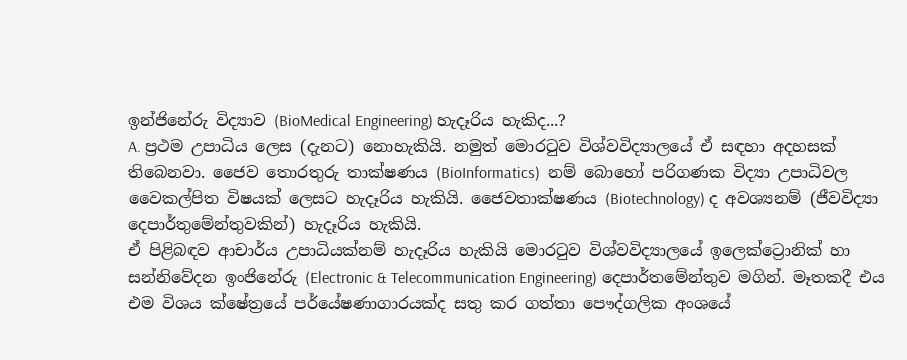ඉන්ජිනේරු විද්‍යාව (BioMedical Engineering) හැදෑරිය හැකිද...?
A. ප්‍රථම උපාධිය ලෙස (දැනට) නොහැකියි. නමුත් මොරටුව විශ්වවිද්‍යාලයේ ඒ සඳහා අදහසක් තිබෙනවා. ජෛව තොරතුරු තාක්ෂණය (BioInformatics)  නම් බොහෝ පරිගණක විද්‍යා උපාධිවල වෛකල්පිත විෂයක් ලෙසට හැදෑරිය හැකියි. ජෛවතාක්ෂණය (Biotechnology) ද අවශ්‍යනම් (ජීවවිද්‍යා දෙපාර්තුමේන්තුවකින්) හැදෑරිය හැකියි.
ඒ පිළිබඳව ආචාර්ය උපාධියක්නම් හැදෑරිය හැකියි මොරටුව විශ්වවිද්‍යාලයේ ඉලෙක්ට්‍රොනික් හා සන්නිවේදන ඉංජිනේරු (Electronic & Telecommunication Engineering) දෙපාර්තමේන්තුව මගින්. මෑතකදී එය එම විශය ක්ෂේත්‍රයේ පර්යේෂණාගාරයක්ද සතු කර ගත්තා පෞද්ගලික අංශයේ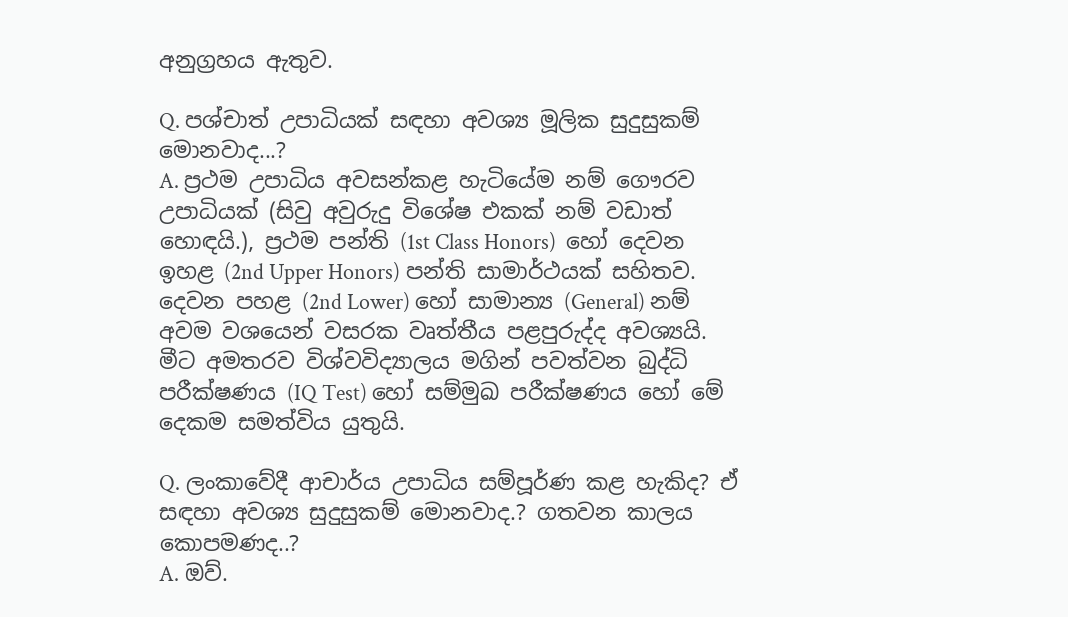අනුග්‍රහය ඇතුව.

Q. පශ්චාත් උපාධියක් සඳහා අවශ්‍ය මූලික සුදුසුකම් මොනවාද...?
A. ප්‍රථම උපාධිය අවසන්කළ හැටියේම නම් ගෞරව උපාධියක් (සිවු අවුරුදු විශේෂ එකක් නම් වඩාත් හොඳයි.), ප්‍රථම පන්ති (1st Class Honors)  හෝ දෙවන ඉහළ (2nd Upper Honors) පන්ති සාමාර්ථයක් සහිතව. දෙවන පහළ (2nd Lower) හෝ සාමාන්‍ය (General) නම් අවම වශයෙන් වසරක වෘත්තීය පළපුරුද්ද අවශ්‍යයි. මීට අමතරව විශ්වවිද්‍යාලය මගින් පවත්වන බුද්ධි පරීක්ෂණය (IQ Test) හෝ සම්මුඛ පරීක්ෂණය හෝ මේ දෙකම සමත්විය යුතුයි.

Q. ලංකාවේදී ආචාර්ය උපාධිය සම්පූර්ණ කළ හැකිද? ඒ සඳහා අවශ්‍ය සුදුසුකම් මොනවාද.? ගතවන කාලය කොපමණද..?
A. ඔව්.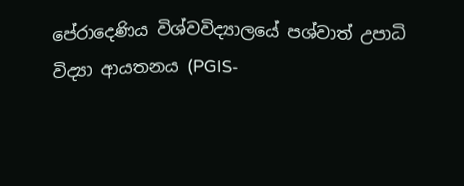පේරාදෙණිය විශ්වවිද්‍යාලයේ පශ්වාත් උපාධි විද්‍යා ආයතනය (PGIS-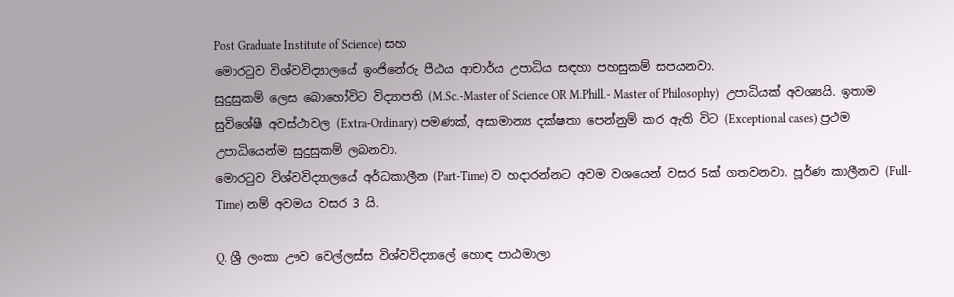Post Graduate Institute of Science) සහ
මොරටුව විශ්වවිද්‍යාලයේ ඉංජිනේරු පීඨය ආචාර්ය උපාධිය සඳහා පහසුකම් සපයනවා.
සුදුසුකම් ලෙස බොහෝවිට විද්‍යාපති (M.Sc.-Master of Science OR M.Phill.- Master of Philosophy)  උපාධියක් අවශ්‍යයි. ඉතාම සුවිශේෂී අවස්ථාවල (Extra-Ordinary) පමණක්, අසාමාන්‍ය දක්ෂතා පෙන්නුම් කර ඇති විට (Exceptional cases) ප්‍රථම උපාධියෙන්ම සුදුසුකම් ලබනවා.
මොරටුව විශ්වවිද්‍යාලයේ අර්ධකාලීන (Part-Time) ව හදාරන්නට අවම වශයෙන් වසර 5ක් ගතවනවා. පූර්ණ කාලීනව (Full-Time) නම් අවමය වසර 3 යි.

Q. ශ්‍රී ලංකා ඌව වෙල්ලස්ස විශ්වවිද්‍යාලේ හොඳ පාඨමාලා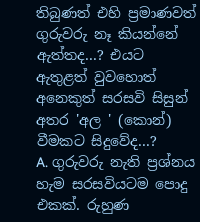තිබුණත් එහි ප්‍රමාණවත් ගුරුවරු නෑ කියන්නේ ඇත්තද...? එයට ඇතුළත් වුවහොත් අනෙකුත් සරසවි සිසුන් අතර 'අල ' (කොන්) වීමකට සිදුවේද...?
A. ගුරුවරු නැති ප්‍රශ්නය හැම සරසවියටම පොදු එකක්. රුහුණ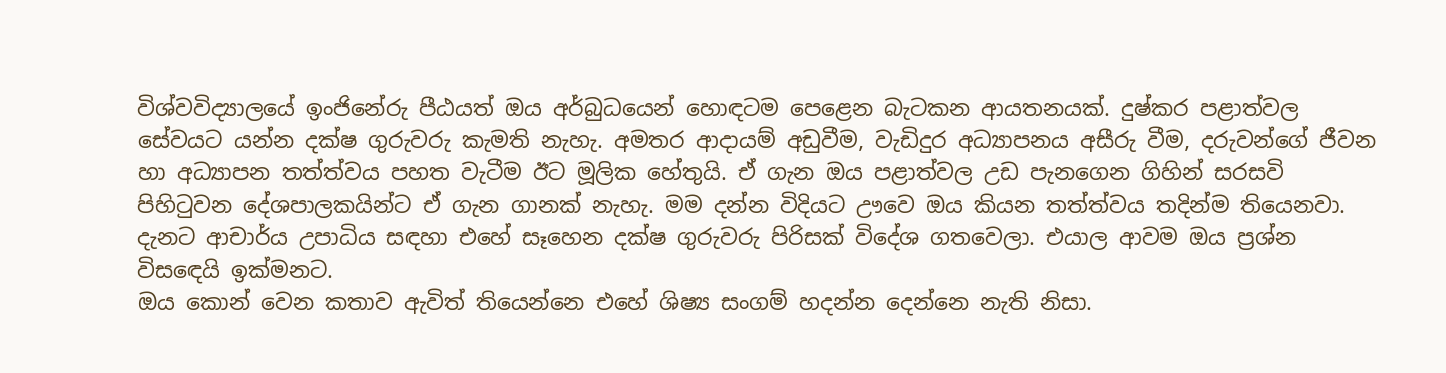විශ්වවිද්‍යාලයේ ඉංජිනේරු පීඨයත් ඔය අර්බුධයෙන් හොඳටම පෙළෙන බැටකන ආයතනයක්. දුෂ්කර පළාත්වල සේවයට යන්න දක්ෂ ගුරුවරු කැමති නැහැ. අමතර ආදායම් අඩුවීම, වැඩිදුර අධ්‍යාපනය අසීරු වීම, දරුවන්ගේ ජීවන හා අධ්‍යාපන තත්ත්වය පහත වැටීම ඊට මූලික හේතුයි. ඒ ගැන ඔය පළාත්වල උඩ පැනගෙන ගිහින් සරසවි පිහිටුවන දේශපාලකයින්ට ඒ ගැන ගානක් නැහැ. මම දන්න විදියට ඌවෙ ඔය කියන තත්ත්වය තදින්ම තියෙනවා.
දැනට ආචාර්ය උපාධිය සඳහා එහේ සෑහෙන දක්ෂ ගුරුවරු පිරිසක් විදේශ ගතවෙලා. එයාල ආවම ඔය ප්‍රශ්න විසඳෙයි ඉක්මනට.
ඔය කොන් වෙන කතාව ඇවිත් තියෙන්නෙ එහේ ශිෂ්‍ය සංගම් හදන්න දෙන්නෙ නැති නිසා.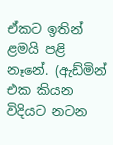ඒකට ඉතින් ළමයි පළි නෑනේ. (ඇඩ්මින් එක කියන විදියට නටන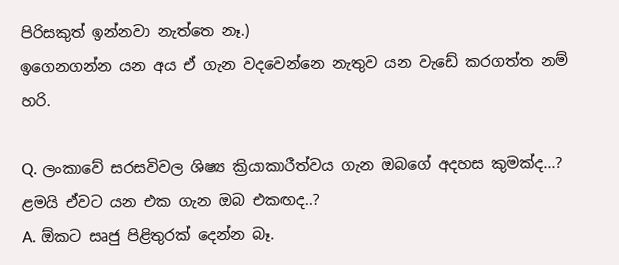පිරිසකුත් ඉන්නවා නැත්තෙ නෑ.)
ඉගෙනගන්න යන අය ඒ ගැන වදවෙන්නෙ නැතුව යන වැඩේ කරගත්ත නම් හරි.

Q. ලංකාවේ සරසවිවල ශිෂ්‍ය ක්‍රියාකාරීත්වය ගැන ඔබගේ අදහස කුමක්ද...? ළමයි ඒවට යන එක ගැන ඔබ එකඟද..?
A. ඕකට සෘජු පිළිතුරක් දෙන්න බෑ.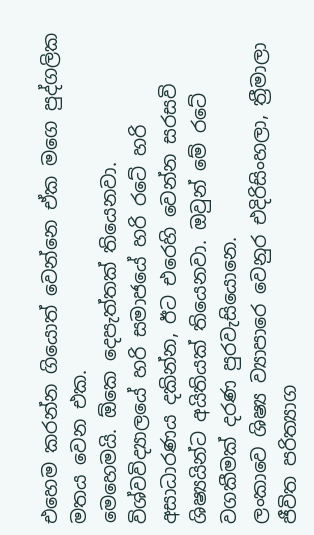එහෙම කරන්න ගියොත් වෙන්නෙ ඒක මගෙ පුද්ගලික මතය වෙන එක.
මෙහෙමයි. ඕකෙ දෙපැත්තක් තියෙනවා. විශ්වවිද්‍යාලයේ හරි සමාජයේ හරි රටේ හරි අසාධාරණය දකින්න, ඊට එරෙහි වෙන්න සරසවි ශිෂ්‍යයින්ට අයිතියක් තියෙනවා. ඔවුන් මේ රටේ වගකීමක් දරණ පුරවැසියොනෙ.
ලංකාවෙ ශිෂ්‍ය ව්‍යාපාරෙ වෙනුර එදිරිසිංහලා, ත්‍රීමාලා ජීවිත පරිත්‍යාග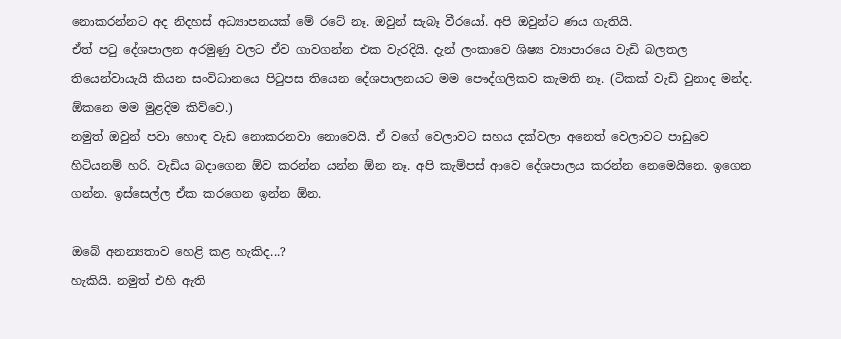නොකරන්නට අද නිදහස් අධ්‍යාපනයක් මේ රටේ නෑ. ඔවුන් සැබෑ වීරයෝ. අපි ඔවුන්ට ණය ගැතියි.
ඒත් පටු දේශපාලන අරමුණු වලට ඒව ගාවගන්න එක වැරදියි. දැන් ලංකාවෙ ශිෂ්‍ය ව්‍යාපාරයෙ වැඩි බලතල තියෙන්වායැයි කියන සංවිධානයෙ පිටුපස තියෙන දේශපාලනයට මම පෞද්ගලිකව කැමති නෑ. (ටිකක් වැඩි වුනාද මන්ද. ඕකනෙ මම මුළදිම කිව්වෙ.)
නමුත් ඔවුන් පවා හොඳ වැඩ නොකරනවා නොවෙයි. ඒ වගේ වෙලාවට සහය දක්වලා අනෙත් වෙලාවට පාඩුවෙ හිටියනම් හරි. වැඩිය බදාගෙන ඕව කරන්න යන්න ඕන නෑ. අපි කැම්පස් ආවෙ දේශපාලය කරන්න නෙමෙයිනෙ. ඉගෙන ගන්න. ඉස්සෙල්ල ඒක කරගෙන ඉන්න ඕන.

ඔබේ අනන්‍යතාව හෙළි කළ හැකිද...?
හැකියි. නමුත් එහි ඇති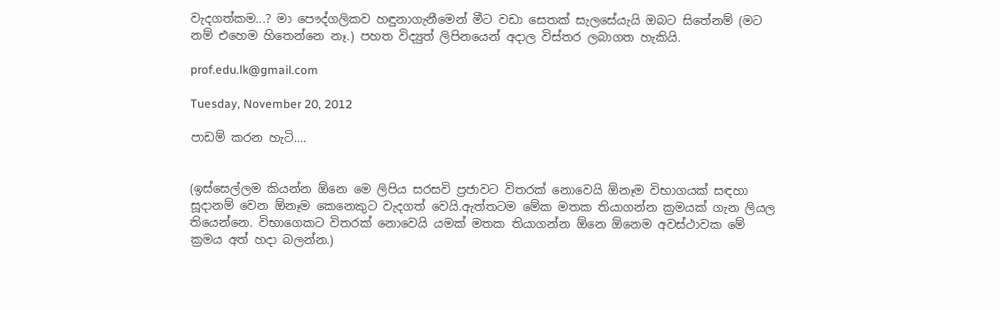වැදගත්කම...? මා පෞද්ගලිකව හඳුනාගැනීමෙන් මීට වඩා සෙතක් සැලසේයැයි ඔබට සිතේනම් (මට නම් එහෙම හිතෙන්නෙ නෑ.) පහත විද්‍යුත් ලිපිනයෙන් අදාල විස්තර ලබාගත හැකියි.

prof.edu.lk@gmail.com

Tuesday, November 20, 2012

පාඩම් කරන හැටි....


(ඉස්සෙල්ලම කියන්න ඕනෙ මෙ ලිපිය සරසවි ප්‍රජාවට විතරක් නොවෙයි ඕනෑම විභාගයක් සඳහා සූදානම් වෙන ඕනෑම කෙනෙකුට වැදගත් වෙයි.ඇත්තටම මේක මතක තියාගන්න ක්‍රමයක් ගැන ලියල තියෙන්නෙ. විභාගෙකට විතරක් නොවෙයි යමක් මතක තියාගන්න ඕනෙ ඕනෙම අවස්ථාවක මේ ක්‍රමය අත් හදා බලන්න.)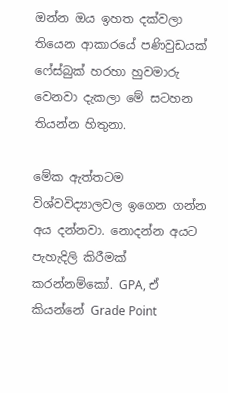ඔන්න ඔය ඉහත දක්වලා තියෙන ආකාරයේ පණිවුඩයක් ෆේස්බුක් හරහා හුවමාරු වෙනවා දැකලා මේ සටහන තියන්න හිතුනා.

මේක ඇත්තටම විශ්වවිද්‍යාලවල ඉගෙන ගන්න අය දන්නවා. නොදන්න අයට පැහැදිලි කිරීමක් කරන්නම්කෝ. GPA, ඒ කියන්නේ Grade Point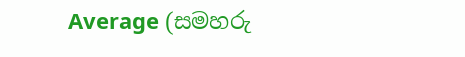Average (සමහරු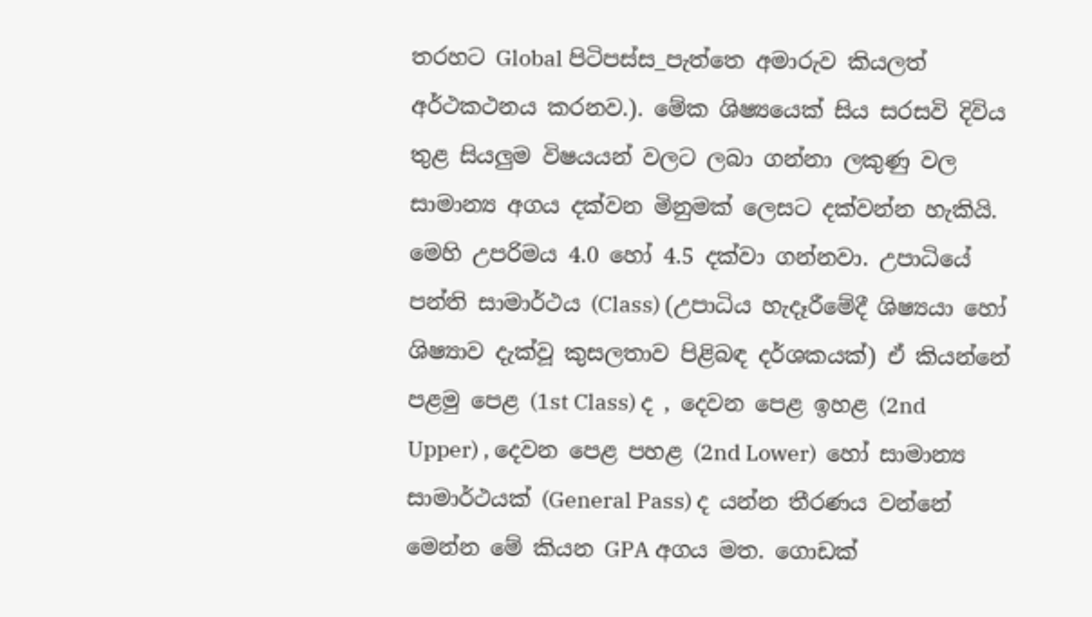තරහට Global පිටිපස්ස_පැත්තෙ අමාරුව කියලත් අර්ථකථනය කරනව.). මේක ශිෂ්‍යයෙක් සිය සරසවි දිවිය තුළ සියලුම විෂයයන් වලට ලබා ගන්නා ලකුණු වල සාමාන්‍ය අගය දක්වන මිනුමක් ලෙසට දක්වන්න හැකියි. මෙහි උපරිමය 4.0 හෝ 4.5 දක්වා ගන්නවා. උපාධියේ පන්ති සාමාර්ථය (Class) (උපාධිය හැදෑරීමේදී ශිෂ්‍යයා හෝ ශිෂ්‍යාව දැක්වූ කුසලතාව පිළිබඳ දර්ශකයක්) ඒ කියන්නේ පළමු පෙළ (1st Class) ද , දෙවන පෙළ ඉහළ (2nd Upper) , දෙවන පෙළ පහළ (2nd Lower)  හෝ සාමාන්‍ය සාමාර්ථයක් (General Pass) ද යන්න තීරණය වන්නේ මෙන්න මේ කියන GPA අගය මත. ගොඩක්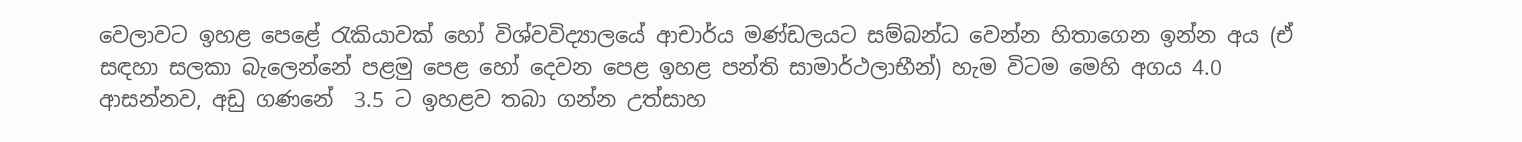වෙලාවට ඉහළ පෙළේ රැකියාවක් හෝ විශ්වවිද්‍යාලයේ ආචාර්ය මණ්ඩලයට සම්බන්ධ වෙන්න හිතාගෙන ඉන්න අය (ඒ සඳහා සලකා බැලෙන්නේ පළමු පෙළ හෝ දෙවන පෙළ ඉහළ පන්ති සාමාර්ථලාභීන්) හැම විටම මෙහි අගය 4.0 ආසන්නව, අඩු ගණනේ  3.5 ට ඉහළව තබා ගන්න උත්සාහ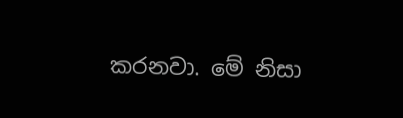කරනවා. මේ නිසා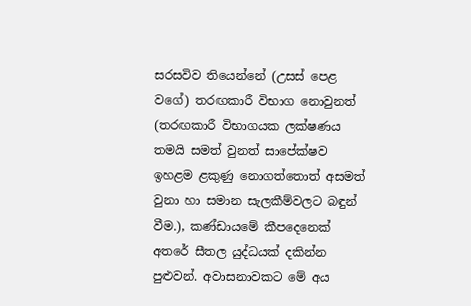සරසවිව තියෙන්නේ (උසස් පෙළ වගේ) තරඟකාරී විභාග නොවුනත් (තරඟකාරී විභාගයක ලක්ෂණය තමයි සමත් වුනත් සාපේක්ෂව ඉහළම ළකුණු නොගත්තොත් අසමත් වුනා හා සමාන සැලකීම්වලට බඳුන් වීම.), කණ්ඩායමේ කීපදෙනෙක් අතරේ සීතල යුද්ධයක් දකින්න පුළුවන්. අවාසනාවකට මේ අය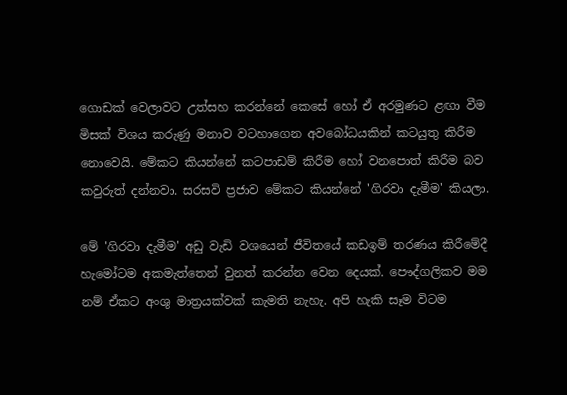ගොඩක් වෙලාවට උත්සහ කරන්නේ කෙසේ හෝ ඒ අරමුණට ළඟා වීම මිසක් විශය කරුණු මනාව වටහාගෙන අවබෝධයකින් කටයුතු කිරීම නොවෙයි. මේකට කියන්නේ කටපාඩම් කිරීම හෝ වනපොත් කිරීම බව කවුරුත් දන්නවා. සරසවි ප්‍රජාව මේකට කියන්නේ 'ගිරවා දැමීම' කියලා.

මේ 'ගිරවා දැමීම' අඩු වැඩි වශයෙන් ජීවිතයේ කඩඉම් තරණය කිරීමේදී හැමෝටම අකමැත්තෙන් වුනත් කරන්න වෙන දෙයක්. පෞද්ගලිකව මම නම් ඒකට අංශු මාත්‍රයක්වක් කැමති නැහැ. අපි හැකි සෑම විටම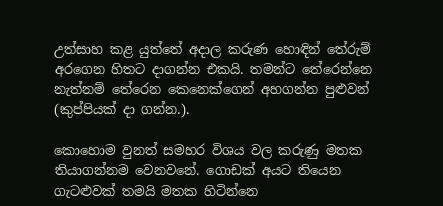උත්සාහ කළ යුත්තේ අදාල කරුණ හොඳින් තේරුම් අරගෙන හිතට දාගන්න එකයි. තමන්ට තේරෙන්නෙ නැත්නම් තේරෙන කෙනෙක්ගෙන් අහගන්න පුළුවන් (කුප්පියක් දා ගන්න.).

කොහොම වුනත් සමහර විශය වල කරුණු මතක තියාගන්නම වෙනවනේ. ගොඩක් අයට තියෙන ගැටළුවක් තමයි මතක හිටින්නෙ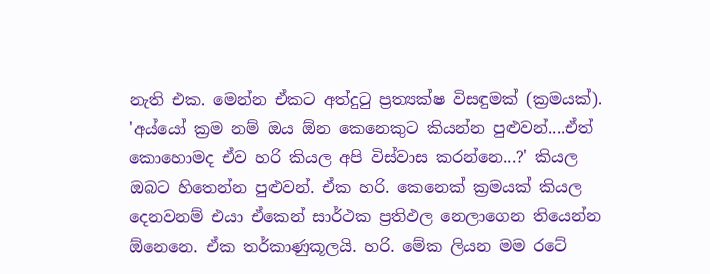නැති එක. මෙන්න ඒකට අත්දුටු ප්‍රත්‍යක්ෂ විසඳුමක් (ක්‍රමයක්).
'අය්යෝ ක්‍රම නම් ඔය ඕන කෙනෙකුට කියන්න පුළුවන්....ඒත් කොහොමද ඒව හරි කියල අපි විස්වාස කරන්නෙ...?' කියල ඔබට හිතෙන්න පුළුවන්. ඒක හරි. කෙනෙක් ක්‍රමයක් කියල දෙනවනම් එයා ඒකෙන් සාර්ථක ප්‍රතිඵල නෙලාගෙන තියෙන්න ඕනෙනෙ. ඒක තර්කාණුකූලයි. හරි. මේක ලියන මම රටේ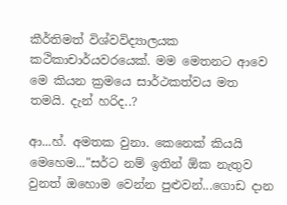කීර්තිමත් විශ්වවිද්‍යාලයක කථිකාචාර්යවරයෙක්. මම මෙතනට ආවෙ මෙ කියන ක්‍රමයෙ සාර්ථකත්වය මත තමයි. දැන් හරිද..?

ආ...හ්. අමතක වුනා. කෙනෙක් කියයි මෙහෙම..."සර්ට නම් ඉතින් ඕක නැතුව වුනත් ඔහොම වෙන්න පුළුවන්...ගොඩ දාන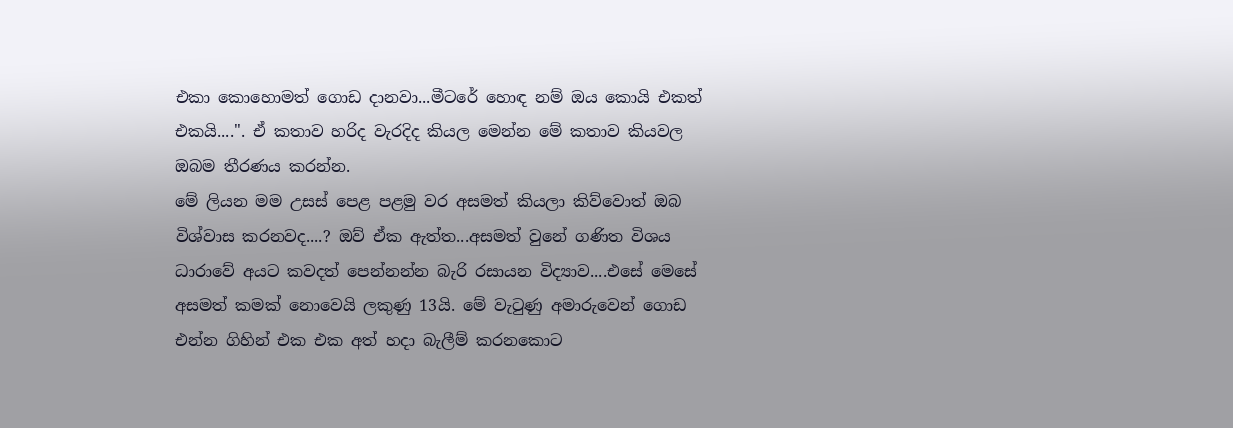එකා කොහොමත් ගොඩ දානවා...මීටරේ හොඳ නම් ඔය කොයි එකත් එකයි....". ඒ කතාව හරිද වැරදිද කියල මෙන්න මේ කතාව කියවල ඔබම තීරණය කරන්න.
මේ ලියන මම උසස් පෙළ පළමු වර අසමත් කියලා කිව්වොත් ඔබ විශ්වාස කරනවද....? ඔව් ඒක ඇත්ත...අසමත් වුනේ ගණිත විශය ධාරාවේ අයට කවදත් පෙන්නන්න බැරි රසායන විද්‍යාව....එසේ මෙසේ අසමත් කමක් නොවෙයි ලකුණු 13යි. මේ වැටුණු අමාරුවෙන් ගොඩ එන්න ගිහින් එක එක අත් හදා බැලීම් කරනකොට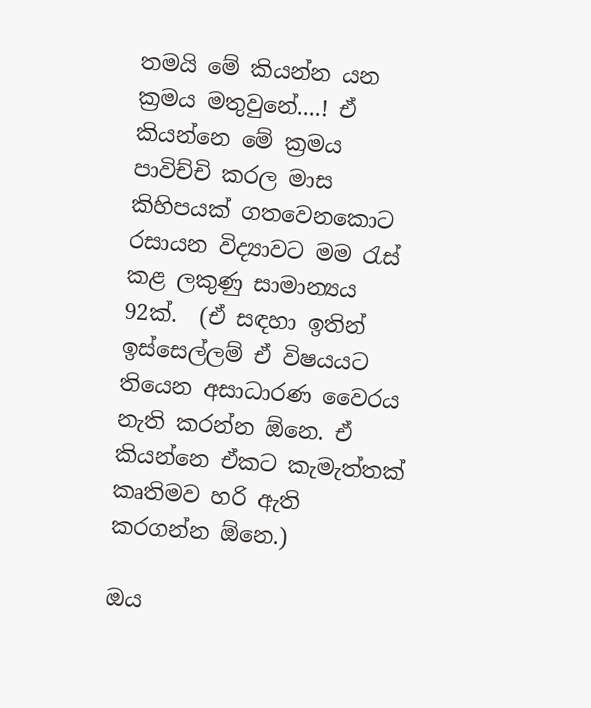තමයි මේ කියන්න යන ක්‍රමය මතුවුනේ....! ඒ කියන්නෙ මේ ක්‍රමය පාවිච්චි කරල මාස කිහිපයක් ගතවෙනකොට රසායන විද්‍යාවට මම රැස් කළ ලකුණු සාමාන්‍යය 92ක්.  (ඒ සඳහා ඉතින් ඉස්සෙල්ලම් ඒ විෂයයට තියෙන අසාධාරණ වෛරය නැති කරන්න ඕනෙ. ඒ කියන්නෙ ඒකට කැමැත්තක් කෘතිමව හරි ඇති කරගන්න ඕනෙ.)

ඔය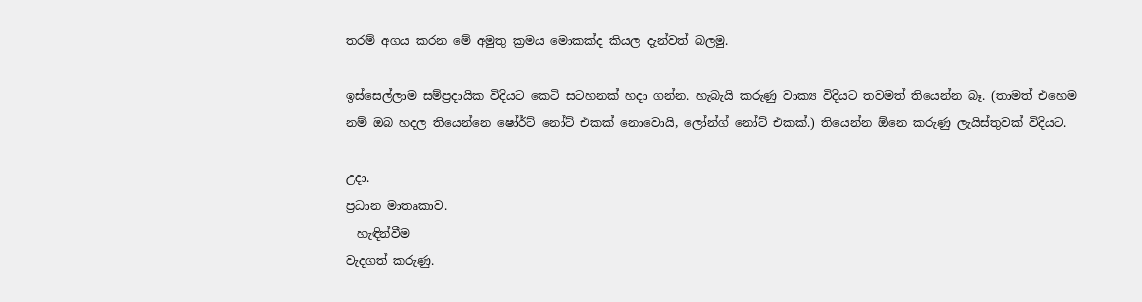තරම් අගය කරන මේ අමුතු ක්‍රමය මොකක්ද කියල දැන්වත් බලමු.

ඉස්සෙල්ලාම සම්ප්‍රදායික විදියට කෙටි සටහනක් හදා ගන්න. හැබැයි කරුණු වාක්‍ය විදියට තවමත් තියෙන්න බෑ. (තාමත් එහෙම නම් ඔබ හදල තියෙන්නෙ ෂෝර්ට් නෝට් එකක් නොවොයි, ලෝන්ග් නෝට් එකක්.) තියෙන්න ඕනෙ කරුණු ලැයිස්තුවක් විදියට.

උදා.
ප්‍රධාන මාතෘකාව.
  හැඳින්වීම
වැදගත් කරුණු.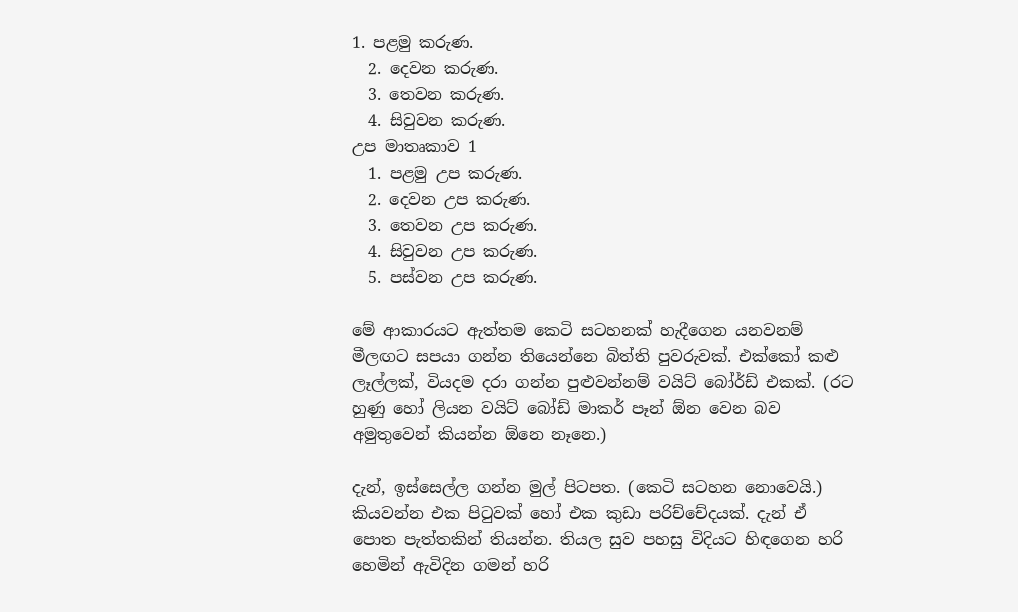1. පළමු කරුණ.
  2. දෙවන කරුණ.
  3. තෙවන කරුණ.
  4. සිවුවන කරුණ.
උප මාතෘකාව 1
  1. පළමු උප කරුණ.
  2. දෙවන උප කරුණ.
  3. තෙවන උප කරුණ.
  4. සිවුවන උප කරුණ.
  5. පස්වන උප කරුණ.

මේ ආකාරයට ඇත්තම කෙටි සටහනක් හැදීගෙන යනවනම් මීලඟට සපයා ගන්න තියෙන්නෙ බිත්ති පුවරුවක්. එක්කෝ කළු ලෑල්ලක්, වියදම දරා ගන්න පුළුවන්නම් වයිට් බෝර්ඩ් එකක්. (රට හුණු හෝ ලියන වයිට් බෝඩ් මාකර් පෑන් ඕන වෙන බව අමුතුවෙන් කියන්න ඕනෙ නෑනෙ.)

දැන්, ඉස්සෙල්ල ගන්න මුල් පිටපත. (කෙටි සටහන නොවෙයි.) කියවන්න එක පිටුවක් හෝ එක කුඩා පරිච්චේදයක්. දැන් ඒ පොත පැත්තකින් තියන්න. තියල සුව පහසු විදියට හිඳගෙන හරි හෙමින් ඇවිදින ගමන් හරි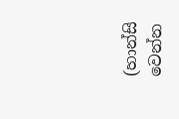(හාන්සි වෙන්න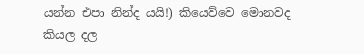යන්න එපා නින්ද යයි!) කියෙව්වෙ මොනවද කියල දල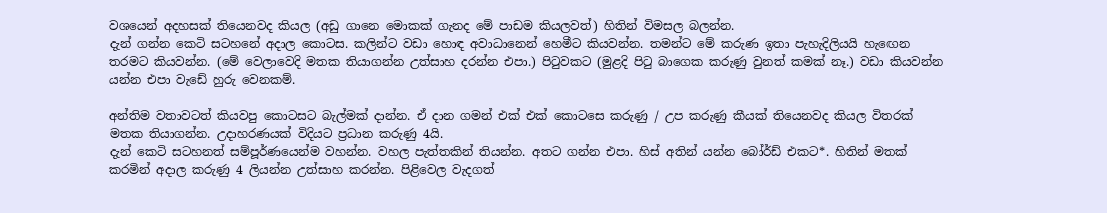වශයෙන් අදහසක් තියෙනවද කියල (අඩු ගානෙ මොකක් ගැනද මේ පාඩම කියලවත්) හිතින් විමසල බලන්න.
දැන් ගන්න කෙටි සටහනේ අදාල කොටස. කලින්ට වඩා හොඳ අවාධානෙන් හෙමීට කියවන්න. තමන්ට මේ කරුණ ඉතා පැහැදිලියයි හැඟෙන තරමට කියවන්න. (මේ වෙලාවෙදි මතක තියාගන්න උත්සාහ දරන්න එපා.) පිටුවකට (මුළදි පිටු බාගෙක කරුණු වුනත් කමක් නෑ.) වඩා කියවන්න යන්න එපා වැඩේ හුරු වෙනකම්.

අන්තිම වතාවටත් කියවපු කොටසට බැල්මක් දාන්න. ඒ දාන ගමන් එක් එක් කොටසෙ කරුණු / උප කරුණු කීයක් තියෙනවද කියල විතරක් මතක තියාගන්න. උදාහරණයක් විදියට ප්‍රධාන කරුණු 4යි.
දැන් කෙටි සටහනත් සම්පූර්ණයෙන්ම වහන්න. වහල පැත්තකින් තියන්න. අතට ගන්න එපා. හිස් අතින් යන්න බෝර්ඩ් එකට*. හිතින් මතක් කරමින් අදාල කරුණු 4 ලියන්න උත්සාහ කරන්න. පිළිවෙල වැදගත්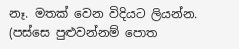නෑ. මතක් වෙන විදියට ලියන්න. (පස්සෙ පුළුවන්නම් පොත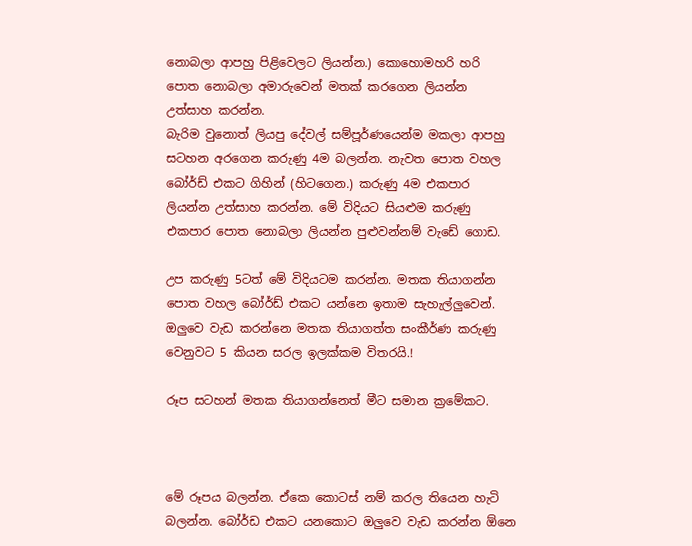නොබලා ආපහු පිළිවෙලට ලියන්න.) කොහොමහරි හරි පොත නොබලා අමාරුවෙන් මතක් කරගෙන ලියන්න උත්සාහ කරන්න.
බැරිම වුනොත් ලියපු දේවල් සම්පූර්ණයෙන්ම මකලා ආපහු සටහන අරගෙන කරුණු 4ම බලන්න. නැවත පොත වහල බෝර්ඩ් එකට ගිහින් (හිටගෙන.) කරුණු 4ම එකපාර ලියන්න උත්සාහ කරන්න. මේ විදියට සියළුම කරුණු එකපාර පොත නොබලා ලියන්න පුළුවන්නම් වැඩේ ගොඩ.

උප කරුණු 5ටත් මේ විදියටම කරන්න. මතක තියාගන්න පොත වහල බෝර්ඩ් එකට යන්නෙ ඉතාම සැහැල්ලුවෙන්. ඔලුවෙ වැඩ කරන්නෙ මතක තියාගත්ත සංකීර්ණ කරුණු වෙනුවට 5 කියන සරල ඉලක්කම විතරයි.!

රූප සටහන් මතක තියාගන්නෙත් මීට සමාන ක්‍රමේකට.



මේ රූපය බලන්න. ඒකෙ කොටස් නම් කරල තියෙන හැටි බලන්න. බෝර්ඩ එකට යනකොට ඔලුවෙ වැඩ කරන්න ඕනෙ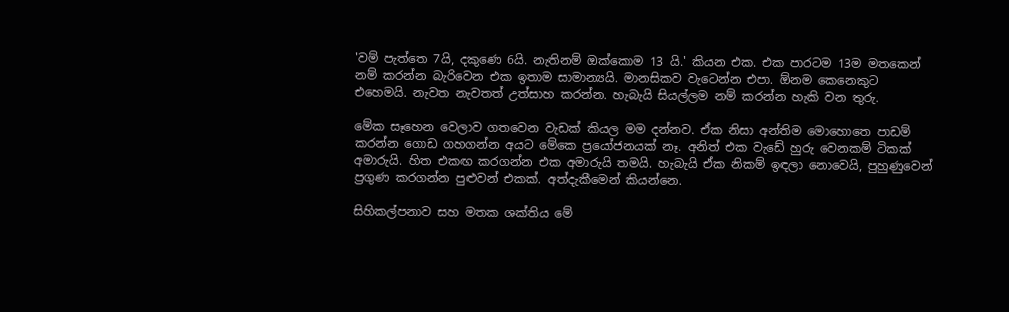'වම් පැත්තෙ 7යි, දකුණෙ 6යි. නැතිනම් ඔක්කොම 13 යි.' කියන එක. එක පාරටම 13ම මතකෙන් නම් කරන්න බැරිවෙන එක ඉතාම සාමාන්‍යයි. මානසිකව වැටෙන්න එපා. ඕනම කෙනෙකුට එහෙමයි. නැවත නැවතත් උත්සාහ කරන්න. හැබැයි සියල්ලම නම් කරන්න හැකි වන තුරු.

මේක සෑහෙන වෙලාව ගතවෙන වැඩක් කියල මම දන්නව. ඒක නිසා අන්තිම මොහොතෙ පාඩම් කරන්න ගොඩ ගහගන්න අයට මේකෙ ප්‍රයෝජනයක් නෑ. අනිත් එක වැඩේ හුරු වෙනකම් ටිකක් අමාරුයි. හිත එකඟ කරගන්න එක අමාරුයි තමයි. හැබැයි ඒක නිකම් ඉඳලා නොවෙයි, පුහුණුවෙන් ප්‍රගුණ කරගන්න පුළුවන් එකක්. අත්දැකීමෙන් කියන්නෙ.

සිහිකල්පනාව සහ මතක ශක්තිය මේ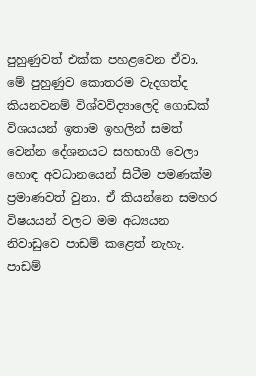පුහුණුවත් එක්ක පහළවෙන ඒවා. මේ පුහුණුව කොතරම වැදගත්ද කියනවනම් විශ්වවිද්‍යාලෙදි ගොඩක් විශයයන් ඉතාම ඉහලින් සමත් වෙන්න දේශනයට සහභාගී වෙලා හොඳ අවධානයෙන් සිටීම පමණක්ම ප්‍රමාණවත් වුනා. ඒ කියන්නෙ සමහර විෂයයන් වලට මම අධ්‍යයන නිවාඩුවෙ පාඩම් කළෙත් නැහැ. පාඩම්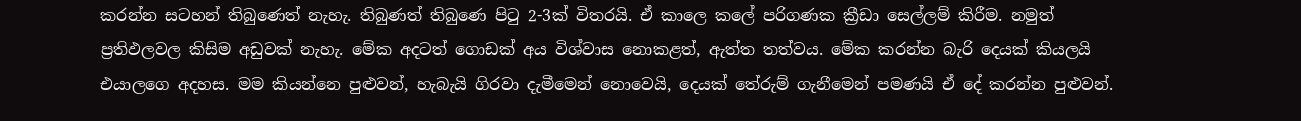කරන්න සටහන් තිබුණෙත් නැහැ. තිබුණත් තිබුණෙ පිටු 2-3ක් විතරයි. ඒ කාලෙ කලේ පරිගණක ක්‍රීඩා සෙල්ලම් කිරීම. නමුත් ප්‍රතිඵලවල කිසිම අඩුවක් නැහැ. මේක අදටත් ගොඩක් අය විශ්වාස නොකළත්, ඇත්ත තත්වය. මේක කරන්න බැරි දෙයක් කියලයි එයාලගෙ අදහස. මම කියන්නෙ පුළුවන්, හැබැයි ගිරවා දැමීමෙන් නොවෙයි, දෙයක් තේරුම් ගැනීමෙන් පමණයි ඒ දේ කරන්න පුළුවන්.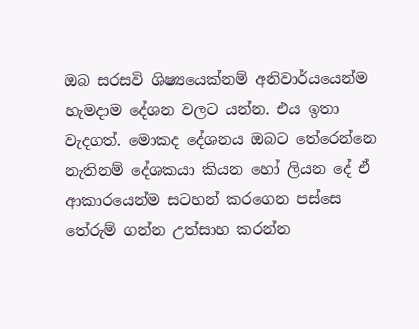ඔබ සරසවි ශිෂ්‍යයෙක්නම් අනිවාර්යයෙන්ම හැමදාම දේශන වලට යන්න. එය ඉතා වැදගත්. මොකද දේශනය ඔබට තේරෙන්නෙ නැතිනම් දේශකයා කියන හෝ ලියන දේ ඒ ආකාරයෙන්ම සටහන් කරගෙන පස්සෙ තේරුම් ගන්න උත්සාහ කරන්න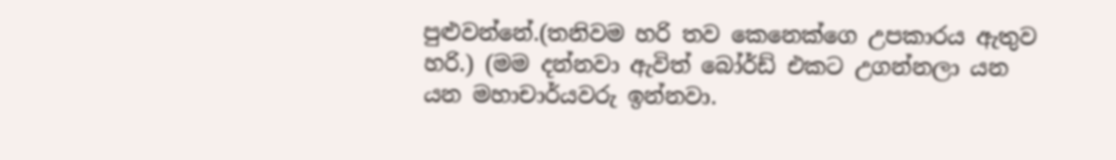පුළුවන්නේ.(තනිවම හරි තව කෙනෙක්ගෙ උපකාරය ඇතුව හරි.) (මම දන්නවා ඇවිත් බෝර්ඩ් එකට උගන්නලා යන යන මහාචාර්යවරු ඉන්නවා.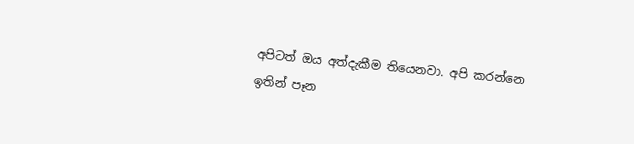අපිටත් ඔය අත්දැකීම තියෙනවා. අපි කරන්නෙ ඉතින් පෑන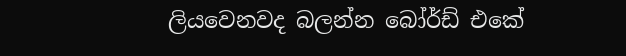ලියවෙනවද බලන්න බෝර්ඩ් එකේ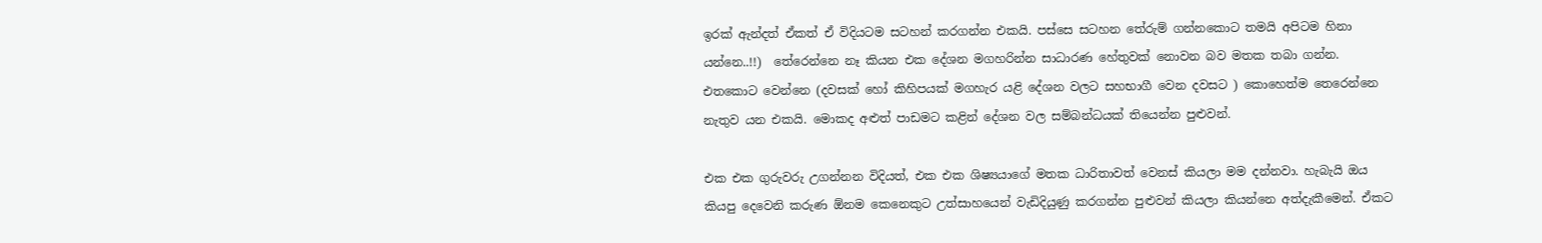ඉරක් ඇන්දත් ඒකත් ඒ විදියටම සටහන් කරගන්න එකයි. පස්සෙ සටහන තේරුම් ගන්නකොට තමයි අපිටම හිනා යන්නෙ..!!)  තේරෙන්නෙ නෑ කියන එක දේශන මගහරින්න සාධාරණ හේතුවක් නොවන බව මතක තබා ගන්න. එතකොට වෙන්නෙ (දවසක් හෝ කිහිපයක් මගහැර යළි දේශන වලට සහභාගී වෙන දවසට ) කොහෙත්ම තෙරෙන්නෙ නැතුව යන එකයි. මොකද අළුත් පාඩමට කළින් දේශන වල සම්බන්ධයක් තියෙන්න පුළුවන්.

එක එක ගුරුවරු උගන්නන විදියත්, එක එක ශිෂ්‍යයාගේ මතක ධාරිතාවත් වෙනස් කියලා මම දන්නවා. හැබැයි ඔය කියපු දෙවෙනි කරුණ ඕනම කෙනෙකුට උත්සාහයෙන් වැඩිදියුණු කරගන්න පුළුවන් කියලා කියන්නෙ අත්දැකීමෙන්. ඒකට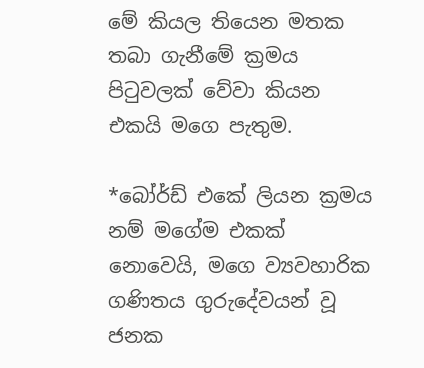මේ කියල තියෙන මතක තබා ගැනීමේ ක්‍රමය පිටුවලක් වේවා කියන එකයි මගෙ පැතුම.

*බෝර්ඩ් එකේ ලියන ක්‍රමය නම් මගේම එකක් නොවෙයි, මගෙ ව්‍යවහාරික ගණිතය ගුරුදේවයන් වූ ජනක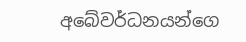අබේවර්ධනයන්ගෙ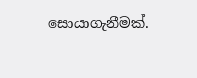සොයාගැනීමක්.